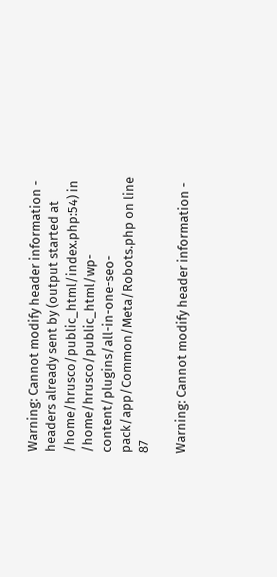Warning: Cannot modify header information - headers already sent by (output started at /home/hrusco/public_html/index.php:54) in /home/hrusco/public_html/wp-content/plugins/all-in-one-seo-pack/app/Common/Meta/Robots.php on line 87

Warning: Cannot modify header information -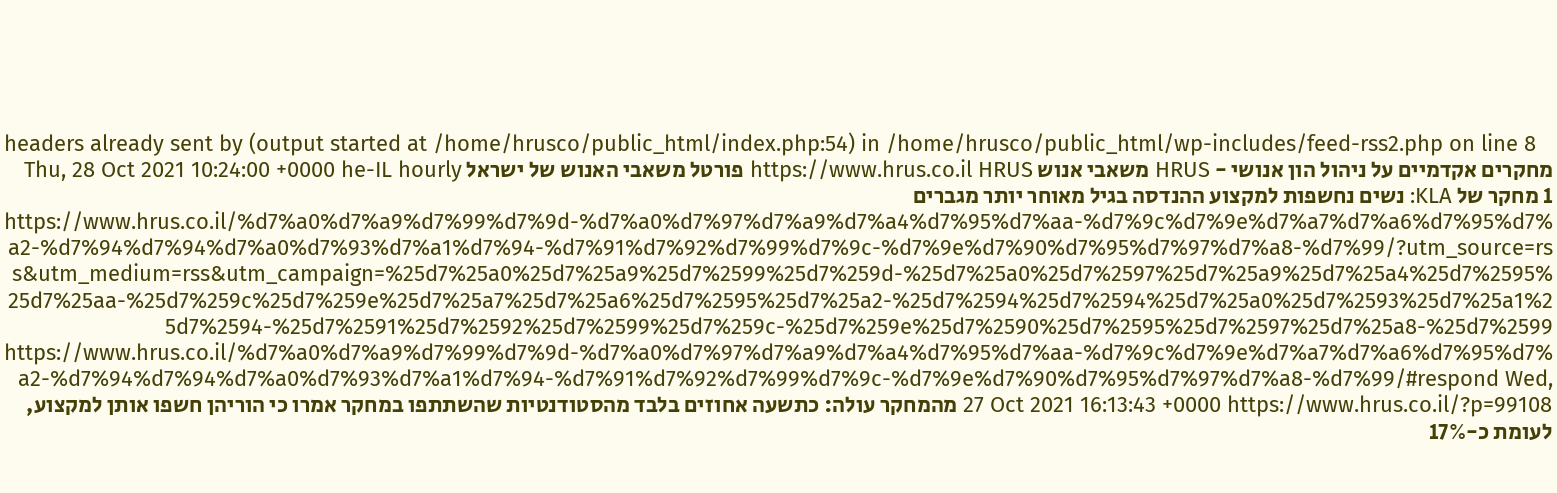headers already sent by (output started at /home/hrusco/public_html/index.php:54) in /home/hrusco/public_html/wp-includes/feed-rss2.php on line 8
מחקרים אקדמיים על ניהול הון אנושי - HRUS משאבי אנוש https://www.hrus.co.il HRUS פורטל משאבי האנוש של ישראל Thu, 28 Oct 2021 10:24:00 +0000 he-IL hourly 1 מחקר של KLA: נשים נחשפות למקצוע ההנדסה בגיל מאוחר יותר מגברים https://www.hrus.co.il/%d7%a0%d7%a9%d7%99%d7%9d-%d7%a0%d7%97%d7%a9%d7%a4%d7%95%d7%aa-%d7%9c%d7%9e%d7%a7%d7%a6%d7%95%d7%a2-%d7%94%d7%94%d7%a0%d7%93%d7%a1%d7%94-%d7%91%d7%92%d7%99%d7%9c-%d7%9e%d7%90%d7%95%d7%97%d7%a8-%d7%99/?utm_source=rss&utm_medium=rss&utm_campaign=%25d7%25a0%25d7%25a9%25d7%2599%25d7%259d-%25d7%25a0%25d7%2597%25d7%25a9%25d7%25a4%25d7%2595%25d7%25aa-%25d7%259c%25d7%259e%25d7%25a7%25d7%25a6%25d7%2595%25d7%25a2-%25d7%2594%25d7%2594%25d7%25a0%25d7%2593%25d7%25a1%25d7%2594-%25d7%2591%25d7%2592%25d7%2599%25d7%259c-%25d7%259e%25d7%2590%25d7%2595%25d7%2597%25d7%25a8-%25d7%2599 https://www.hrus.co.il/%d7%a0%d7%a9%d7%99%d7%9d-%d7%a0%d7%97%d7%a9%d7%a4%d7%95%d7%aa-%d7%9c%d7%9e%d7%a7%d7%a6%d7%95%d7%a2-%d7%94%d7%94%d7%a0%d7%93%d7%a1%d7%94-%d7%91%d7%92%d7%99%d7%9c-%d7%9e%d7%90%d7%95%d7%97%d7%a8-%d7%99/#respond Wed, 27 Oct 2021 16:13:43 +0000 https://www.hrus.co.il/?p=99108 מהמחקר עולה: כתשעה אחוזים בלבד מהסטודנטיות שהשתתפו במחקר אמרו כי הוריהן חשפו אותן למקצוע, לעומת כ-17%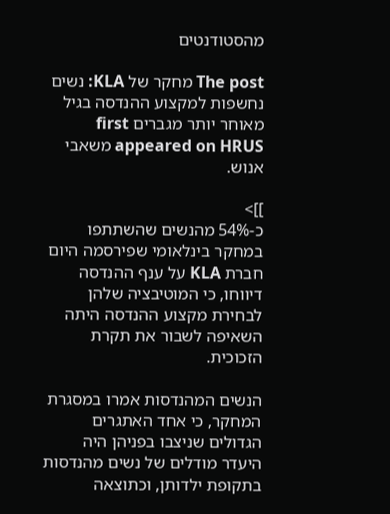מהסטודנטים

The post מחקר של KLA: נשים נחשפות למקצוע ההנדסה בגיל מאוחר יותר מגברים first appeared on HRUS משאבי אנוש.

]]>
כ-54% מהנשים שהשתתפו במחקר בינלאומי שפירסמה היום חברת KLA על ענף ההנדסה דיווחו, כי המוטיבציה שלהן לבחירת מקצוע ההנדסה היתה השאיפה לשבור את תקרת הזכוכית.

הנשים המהנדסות אמרו במסגרת המחקר, כי אחד האתגרים הגדולים שניצבו בפניהן היה היעדר מודלים של נשים מהנדסות בתקופת ילדותן, וכתוצאה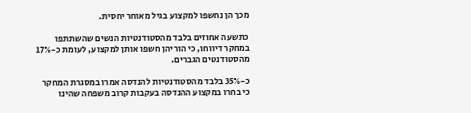מכך הן נחשפו למקצוע בגיל מאוחר יחסית.

כתשעה אחוזים בלבד מהסטודנטיות הנשים שהשתתפו במחקר דיווחו, כי הוריהן חשפו אותן למקצוע, לעומת כ-17% מהסטודנטים הגברים.

כ-35% בלבד מהסטודנטיות להנדסה אמרו במסגרת המחקר כי בחרו במקצוע ההנדסה בעקבות קרוב משפחה שהינו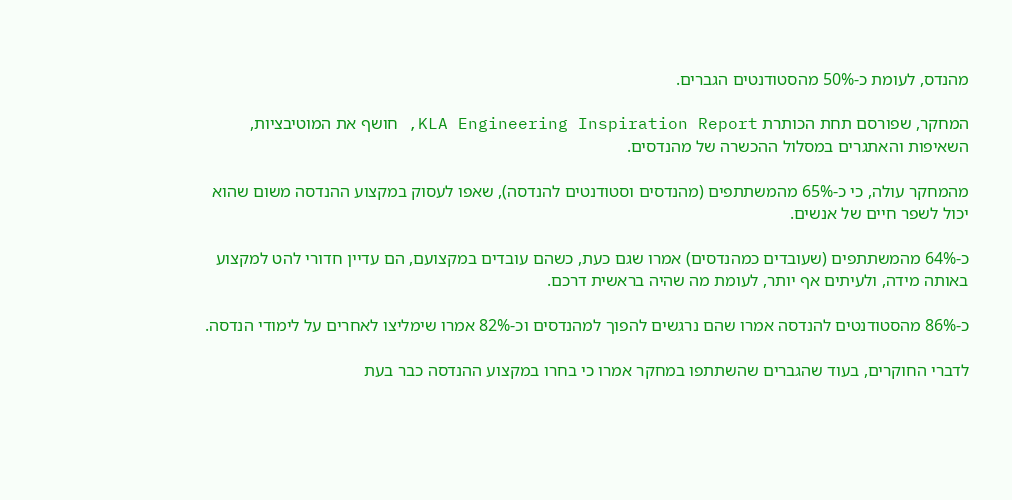מהנדס, לעומת כ-50% מהסטודנטים הגברים.

המחקר, שפורסם תחת הכותרת KLA Engineering Inspiration Report, חושף את המוטיבציות, השאיפות והאתגרים במסלול ההכשרה של מהנדסים.

מהמחקר עולה, כי כ-65% מהמשתתפים (מהנדסים וסטודנטים להנדסה), שאפו לעסוק במקצוע ההנדסה משום שהוא יכול לשפר חיים של אנשים.

כ-64% מהמשתתפים (שעובדים כמהנדסים) אמרו שגם כעת, כשהם עובדים במקצועם, הם עדיין חדורי להט למקצוע באותה מידה, ולעיתים אף יותר, לעומת מה שהיה בראשית דרכם.

כ-86% מהסטודנטים להנדסה אמרו שהם נרגשים להפוך למהנדסים וכ-82% אמרו שימליצו לאחרים על לימודי הנדסה.

לדברי החוקרים, בעוד שהגברים שהשתתפו במחקר אמרו כי בחרו במקצוע ההנדסה כבר בעת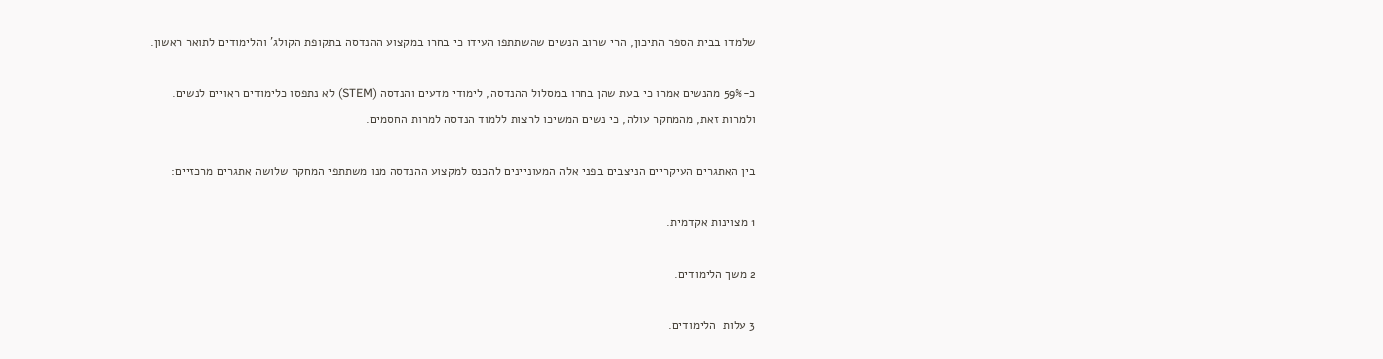שלמדו בבית הספר התיכון, הרי שרוב הנשים שהשתתפו העידו כי בחרו במקצוע ההנדסה בתקופת הקולג' והלימודים לתואר ראשון.

כ-59% מהנשים אמרו כי בעת שהן בחרו במסלול ההנדסה, לימודי מדעים והנדסה (STEM) לא נתפסו כלימודים ראויים לנשים. ולמרות זאת, מהמחקר עולה, כי נשים המשיכו לרצות ללמוד הנדסה למרות החסמים.

בין האתגרים העיקריים הניצבים בפני אלה המעוניינים להכנס למקצוע ההנדסה מנו משתתפי המחקר שלושה אתגרים מרכזיים:

1 מצוינות אקדמית.

2 משך הלימודים.

3 עלות  הלימודים.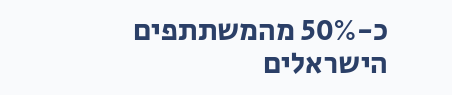כ-50% מהמשתתפים הישראלים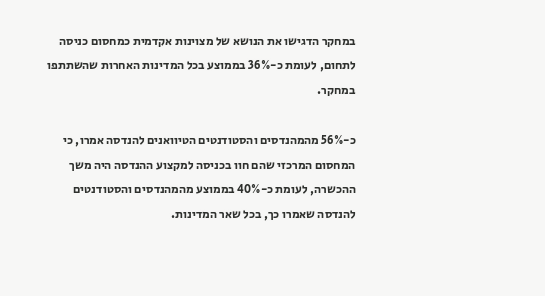במחקר הדגישו את הנושא של מצוינות אקדמית כמחסום כניסה לתחום, לעומת כ-36% בממוצע בכל המדינות האחרות שהשתתפו במחקר.

כ-56% מהמהנדסים והסטודנטים הטיוואנים להנדסה אמרו, כי המחסום המרכזי שהם חוו בכניסה למקצוע ההנדסה היה משך ההכשרה, לעומת כ-40% בממוצע מהמהנדסים והסטודנטים להנדסה שאמרו כך, בכל שאר המדינות.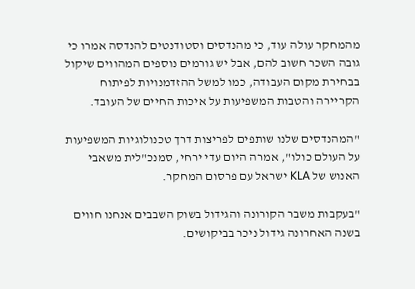מהמחקר עולה עוד, כי מהנדסים וסטודנטים להנדסה אמרו כי גובה השכר חשוב להם, אבל יש גורמים נוספים המהווים שיקול בבחירת מקום העבודה, כמו למשל ההזדמנויות לפיתוח הקריירה והטבות המשפיעות על איכות החיים של העובד.

"המהנדסים שלנו שותפים לפריצות דרך טכנולוגיות המשפיעות על העולם כולו", אמרה היום עדי ירחי, סמנכ"לית משאבי האנוש של KLA ישראל עם פרסום המחקר.

"בעקבות משבר הקורונה והגידול בשוק השבבים אנחנו חווים בשנה האחרונה גידול ניכר בביקושים.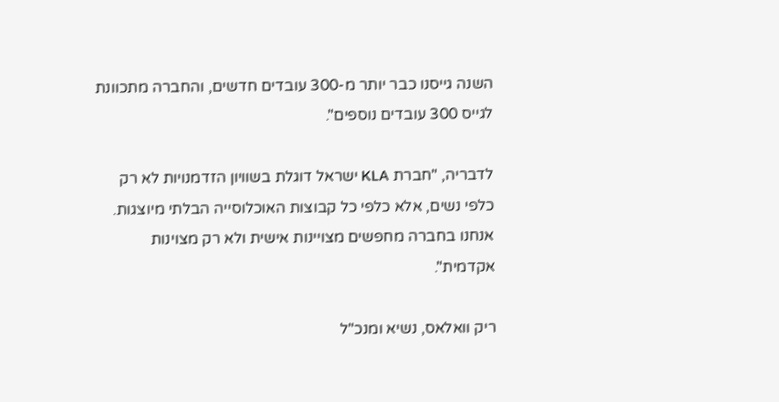השנה גייסנו כבר יותר מ-300 עובדים חדשים, והחברה מתכוונת לגייס 300 עובדים נוספים".

לדבריה, "חברת KLA ישראל דוגלת בשוויון הזדמנויות לא רק כלפי נשים, אלא כלפי כל קבוצות האוכלוסייה הבלתי מיוצגות. אנחנו בחברה מחפשים מצויינות אישית ולא רק מצוינות אקדמית".

ריק וואלאס, נשיא ומנכ"ל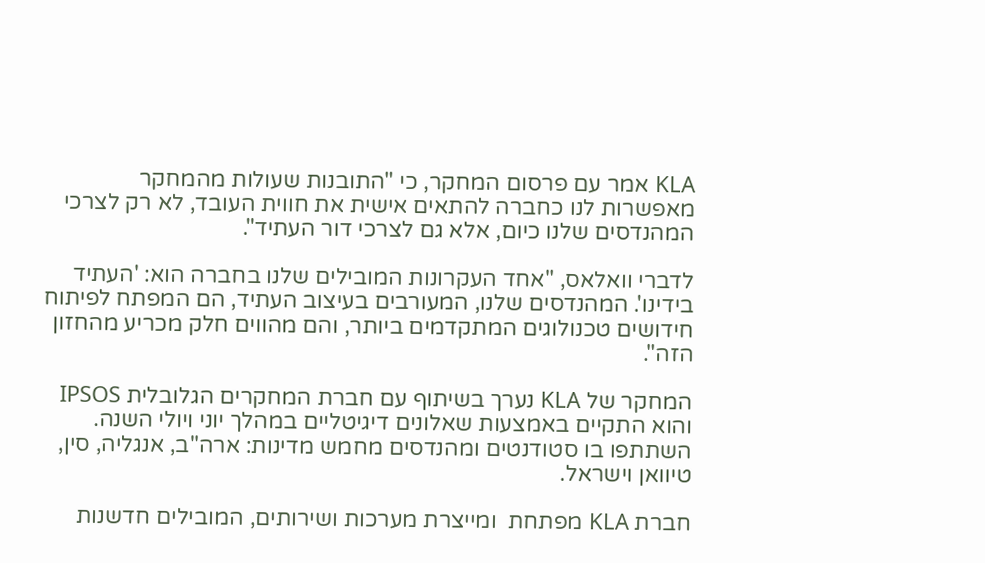KLA אמר עם פרסום המחקר, כי "התובנות שעולות מהמחקר מאפשרות לנו כחברה להתאים אישית את חווית העובד, לא רק לצרכי המהנדסים שלנו כיום, אלא גם לצרכי דור העתיד".

לדברי וואלאס, "אחד העקרונות המובילים שלנו בחברה הוא: 'העתיד בידינו'. המהנדסים שלנו, המעורבים בעיצוב העתיד, הם המפתח לפיתוח חידושים טכנולוגים המתקדמים ביותר, והם מהווים חלק מכריע מהחזון הזה".

המחקר של KLA נערך בשיתוף עם חברת המחקרים הגלובלית IPSOS והוא התקיים באמצעות שאלונים דיגיטליים במהלך יוני ויולי השנה. השתתפו בו סטודנטים ומהנדסים מחמש מדינות: ארה"ב, אנגליה, סין, טיוואן וישראל.

חברת KLA מפתחת  ומייצרת מערכות ושירותים, המובילים חדשנות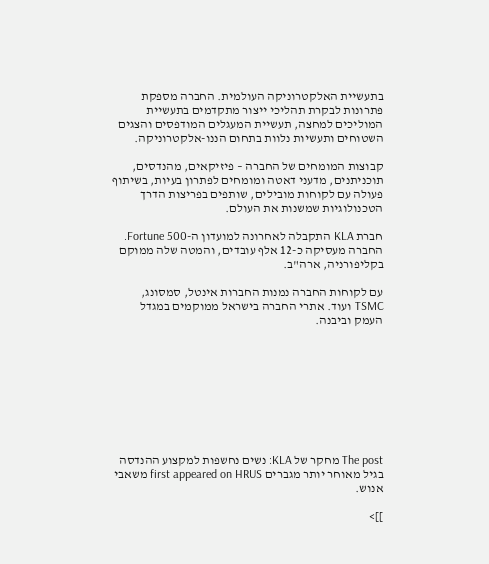בתעשיית האלקטרוניקה העולמית. החברה מספקת פתרונות לבקרת תהליכי ייצור מתקדמים בתעשיית המוליכים למחצה, תעשיית המעגלים המודפסים והצגים השטוחים ותעשיות נלוות בתחום הננו-אלקטרוניקה.

קבוצות המומחים של החברה – פיזיקאים, מהנדסים, תוכניתנים, מדעני דאטה ומומחים לפתרון בעיות, בשיתוף פעולה עם לקוחות מובילים, שותפים בפריצות הדרך הטכנולוגיות שמשנות את העולם.

חברת KLA התקבלה לאחרונה למועדון ה-Fortune 500. החברה מעסיקה כ-12 אלף עובדים, והמטה שלה ממוקם בקליפורניה, ארה"ב.

עם לקוחות החברה נמנות החברות אינטל, סמסונג, TSMC ועוד. אתרי החברה בישראל ממוקמים במגדל העמק וביבנה.









The post מחקר של KLA: נשים נחשפות למקצוע ההנדסה בגיל מאוחר יותר מגברים first appeared on HRUS משאבי אנוש.

]]>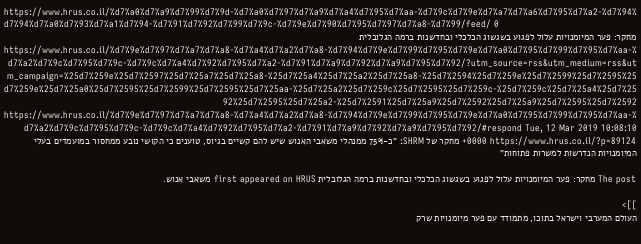https://www.hrus.co.il/%d7%a0%d7%a9%d7%99%d7%9d-%d7%a0%d7%97%d7%a9%d7%a4%d7%95%d7%aa-%d7%9c%d7%9e%d7%a7%d7%a6%d7%95%d7%a2-%d7%94%d7%94%d7%a0%d7%93%d7%a1%d7%94-%d7%91%d7%92%d7%99%d7%9c-%d7%9e%d7%90%d7%95%d7%97%d7%a8-%d7%99/feed/ 0
מחקר: פער המיומנויות עלול לפגוע בשגשוג הכלכלי ובחדשנות ברמה הגלובלית https://www.hrus.co.il/%d7%9e%d7%97%d7%a7%d7%a8-%d7%a4%d7%a2%d7%a8-%d7%94%d7%9e%d7%99%d7%95%d7%9e%d7%a0%d7%95%d7%99%d7%95%d7%aa-%d7%a2%d7%9c%d7%95%d7%9c-%d7%9c%d7%a4%d7%92%d7%95%d7%a2-%d7%91%d7%a9%d7%92%d7%a9%d7%95%d7%92/?utm_source=rss&utm_medium=rss&utm_campaign=%25d7%259e%25d7%2597%25d7%25a7%25d7%25a8-%25d7%25a4%25d7%25a2%25d7%25a8-%25d7%2594%25d7%259e%25d7%2599%25d7%2595%25d7%259e%25d7%25a0%25d7%2595%25d7%2599%25d7%2595%25d7%25aa-%25d7%25a2%25d7%259c%25d7%2595%25d7%259c-%25d7%259c%25d7%25a4%25d7%2592%25d7%2595%25d7%25a2-%25d7%2591%25d7%25a9%25d7%2592%25d7%25a9%25d7%2595%25d7%2592 https://www.hrus.co.il/%d7%9e%d7%97%d7%a7%d7%a8-%d7%a4%d7%a2%d7%a8-%d7%94%d7%9e%d7%99%d7%95%d7%9e%d7%a0%d7%95%d7%99%d7%95%d7%aa-%d7%a2%d7%9c%d7%95%d7%9c-%d7%9c%d7%a4%d7%92%d7%95%d7%a2-%d7%91%d7%a9%d7%92%d7%a9%d7%95%d7%92/#respond Tue, 12 Mar 2019 10:08:10 +0000 https://www.hrus.co.il/?p=89124 מחקר של SHRM: "כ-75% ממנהלי משאבי האנוש שיש להם קשיים בגיוס, טוענים כי הקושי נובע ממחסור במועמדים בעלי המיומנויות הנדרשות למשרות פתוחות"

The post מחקר: פער המיומנויות עלול לפגוע בשגשוג הכלכלי ובחדשנות ברמה הגלובלית first appeared on HRUS משאבי אנוש.

]]>
העולם המערבי וישראל בתוכו, מתמודד עם פער מיומנויות שרק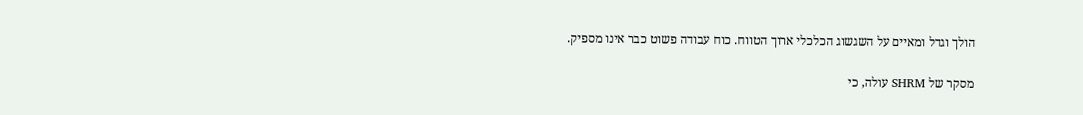הולך וגדל ומאיים על השגשוג הכלכלי ארוך הטווח. כוח עבודה פשוט כבר אינו מספיק.

מסקר של SHRM עולה, כי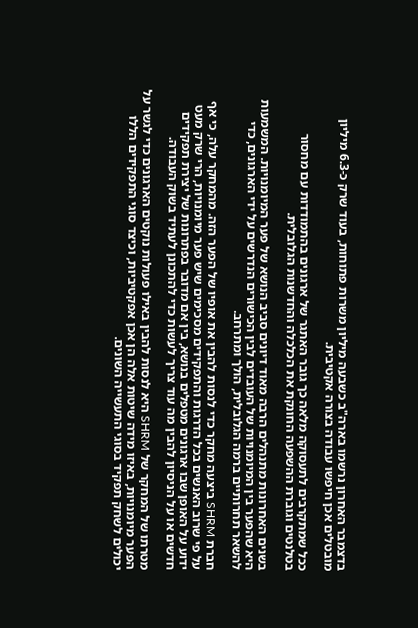בדצמבר האחרון נרשמו בארה"ב כשבעה מיליון משרות פתוחות, בעוד שרק כ-6.3 מיליון מובטלים אכן חיפשו עבודה בצורה אקטיבית.

ככל שמתקרבים לתעסוקה מלאה כך גובר האתגר של ארגונים בהתמודדות עם מחסור בטלנטים וגוברת ההשפעה החונקת את הכלכלה והחדשנות הגלובלית.

בשנים האחרונות מתנהלים הרבה מאוד דיונים סביב הנושא של פער המיומנויות. המשמעות היא שהפער בין המיומנויות של העובדים לבין הכישורים הנדרשים על ידי הארגונים, כדי להשאר תחרותיים ברמה הגלובלית, הולך ומתרחב.

חברת SHRM ביצעה מחקר כדי לנסות להבין את אופיו של הפער הזה. מהמחקר עלה, כי אף על פי שרוב האנשים בכל הדרגות והתפקידים מסכימים שיש פער מיומנויות, הרי שרק מעט ידוע על האופן שבו ארגונים מטפלים בנושא, בין אם מדובר בפתרונות של יצירת תפקידים חדשים או על הניסיון להבין מה עוד צריך לעשות כדי להתכונן לעתיד בשוק העבודה.

מטרתו של המחקר של SHRM היא לנסות להבין באילו פעולות נוקטים הארגונים כדי לגשר על הפער מיומנויות, באיזו מידה שיטות אלה הן אכן אפקטיביות, וכיצד סוגי התפקידים הללו יכולים לשחק תפקיד בסוגי התעשייה השונים.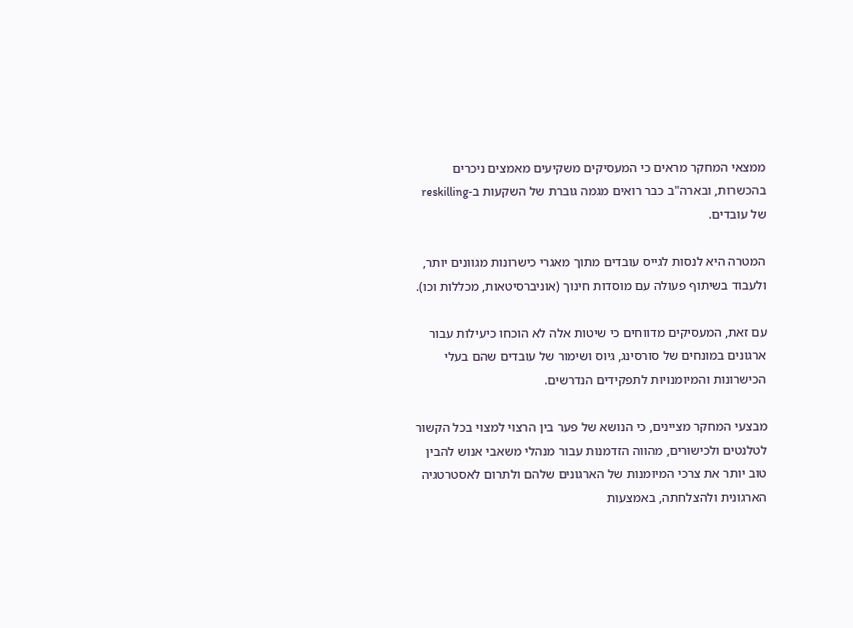ממצאי המחקר מראים כי המעסיקים משקיעים מאמצים ניכרים בהכשרות, ובארה"ב כבר רואים מגמה גוברת של השקעות ב-reskilling של עובדים.

המטרה היא לנסות לגייס עובדים מתוך מאגרי כישרונות מגוונים יותר, ולעבוד בשיתוף פעולה עם מוסדות חינוך (אוניברסיטאות, מכללות וכו).

עם זאת, המעסיקים מדווחים כי שיטות אלה לא הוכחו כיעילות עבור ארגונים במונחים של סורסינג, גיוס ושימור של עובדים שהם בעלי הכישרונות והמיומנויות לתפקידים הנדרשים.

מבצעי המחקר מציינים, כי הנושא של פער בין הרצוי למצוי בכל הקשור לטלנטים ולכישורים, מהווה הזדמנות עבור מנהלי משאבי אנוש להבין טוב יותר את צרכי המיומנות של הארגונים שלהם ולתרום לאסטרטגיה הארגונית ולהצלחתה, באמצעות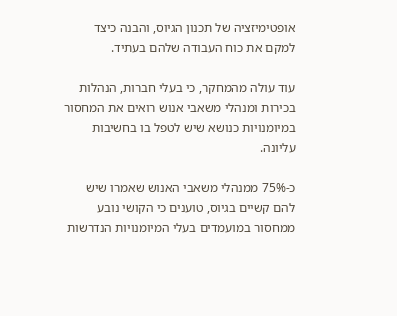אופטימיזציה של תכנון הגיוס, והבנה כיצד למקם את כוח העבודה שלהם בעתיד.

עוד עולה מהמחקר, כי בעלי חברות, הנהלות בכירות ומנהלי משאבי אנוש רואים את המחסור במיומנויות כנושא שיש לטפל בו בחשיבות עליונה.

כ-75% ממנהלי משאבי האנוש שאמרו שיש להם קשיים בגיוס, טוענים כי הקושי נובע ממחסור במועמדים בעלי המיומנויות הנדרשות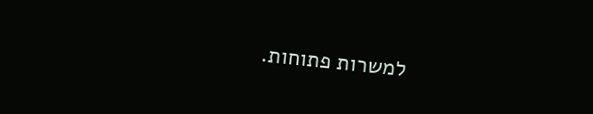למשרות פתוחות.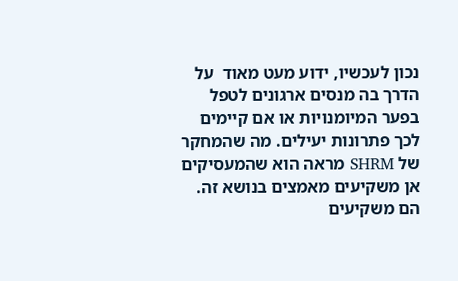נכון לעכשיו, ידוע מעט מאוד  על הדרך בה מנסים ארגונים לטפל בפער המיומנויות או אם קיימים לכך פתרונות יעילים. מה שהמחקר של SHRM מראה הוא שהמעסיקים אן משקיעים מאמצים בנושא זה. הם משקיעים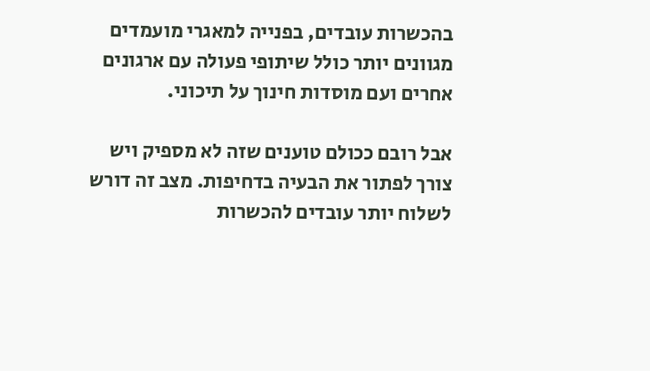בהכשרות עובדים, בפנייה למאגרי מועמדים מגוונים יותר כולל שיתופי פעולה עם ארגונים אחרים ועם מוסדות חינוך על תיכוני.

אבל רובם ככולם טוענים שזה לא מספיק ויש צורך לפתור את הבעיה בדחיפות. מצב זה דורש לשלוח יותר עובדים להכשרות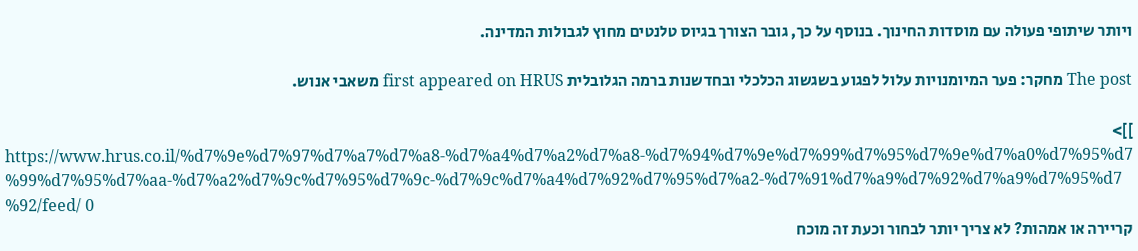ויותר שיתופי פעולה עם מוסדות החינוך. בנוסף על כך, גובר הצורך בגיוס טלנטים מחוץ לגבולות המדינה.

The post מחקר: פער המיומנויות עלול לפגוע בשגשוג הכלכלי ובחדשנות ברמה הגלובלית first appeared on HRUS משאבי אנוש.

]]>
https://www.hrus.co.il/%d7%9e%d7%97%d7%a7%d7%a8-%d7%a4%d7%a2%d7%a8-%d7%94%d7%9e%d7%99%d7%95%d7%9e%d7%a0%d7%95%d7%99%d7%95%d7%aa-%d7%a2%d7%9c%d7%95%d7%9c-%d7%9c%d7%a4%d7%92%d7%95%d7%a2-%d7%91%d7%a9%d7%92%d7%a9%d7%95%d7%92/feed/ 0
קריירה או אמהות? לא צריך יותר לבחור וכעת זה מוכח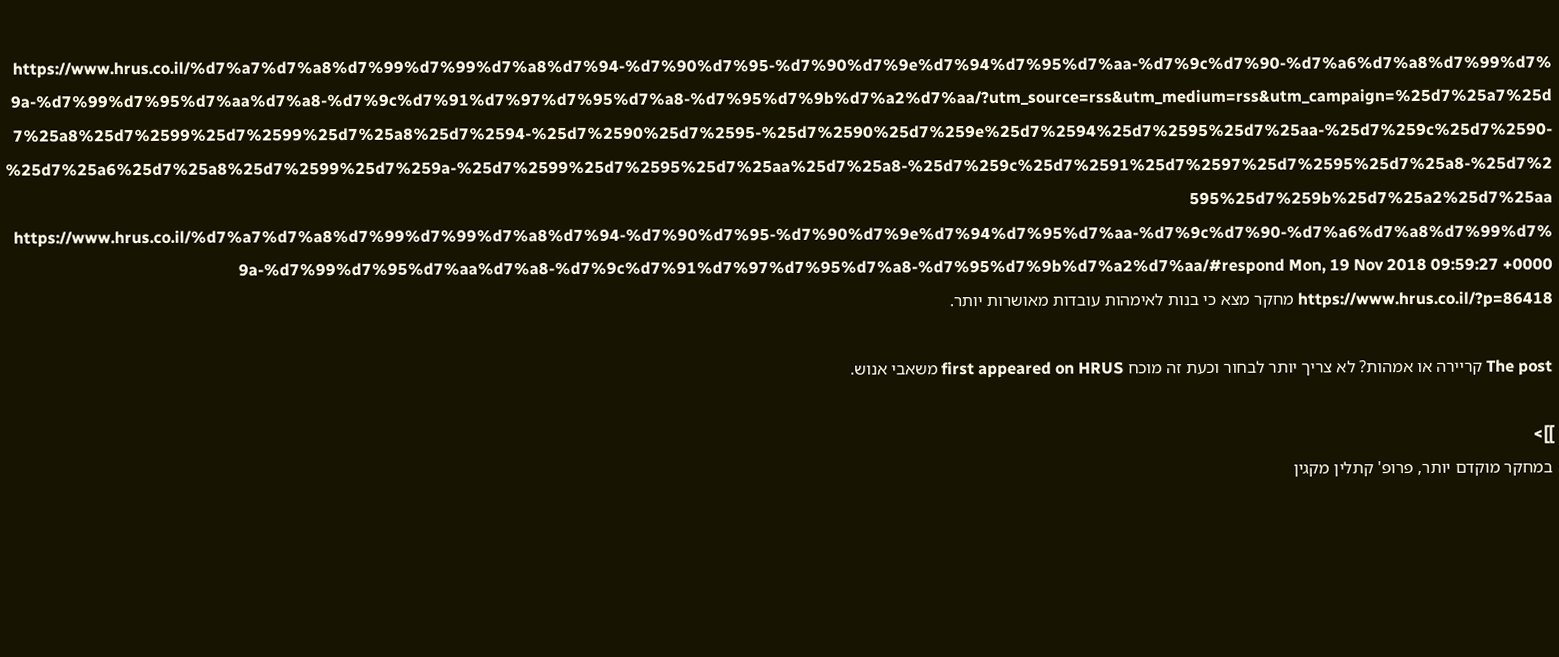https://www.hrus.co.il/%d7%a7%d7%a8%d7%99%d7%99%d7%a8%d7%94-%d7%90%d7%95-%d7%90%d7%9e%d7%94%d7%95%d7%aa-%d7%9c%d7%90-%d7%a6%d7%a8%d7%99%d7%9a-%d7%99%d7%95%d7%aa%d7%a8-%d7%9c%d7%91%d7%97%d7%95%d7%a8-%d7%95%d7%9b%d7%a2%d7%aa/?utm_source=rss&utm_medium=rss&utm_campaign=%25d7%25a7%25d7%25a8%25d7%2599%25d7%2599%25d7%25a8%25d7%2594-%25d7%2590%25d7%2595-%25d7%2590%25d7%259e%25d7%2594%25d7%2595%25d7%25aa-%25d7%259c%25d7%2590-%25d7%25a6%25d7%25a8%25d7%2599%25d7%259a-%25d7%2599%25d7%2595%25d7%25aa%25d7%25a8-%25d7%259c%25d7%2591%25d7%2597%25d7%2595%25d7%25a8-%25d7%2595%25d7%259b%25d7%25a2%25d7%25aa https://www.hrus.co.il/%d7%a7%d7%a8%d7%99%d7%99%d7%a8%d7%94-%d7%90%d7%95-%d7%90%d7%9e%d7%94%d7%95%d7%aa-%d7%9c%d7%90-%d7%a6%d7%a8%d7%99%d7%9a-%d7%99%d7%95%d7%aa%d7%a8-%d7%9c%d7%91%d7%97%d7%95%d7%a8-%d7%95%d7%9b%d7%a2%d7%aa/#respond Mon, 19 Nov 2018 09:59:27 +0000 https://www.hrus.co.il/?p=86418 מחקר מצא כי בנות לאימהות עובדות מאושרות יותר.

The post קריירה או אמהות? לא צריך יותר לבחור וכעת זה מוכח first appeared on HRUS משאבי אנוש.

]]>
במחקר מוקדם יותר, פרופ' קתלין מקגין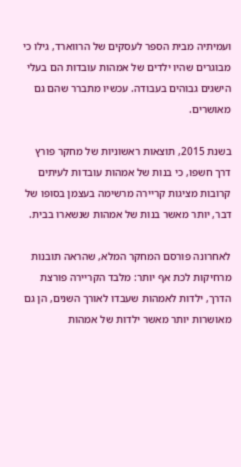ועמיתיה מבית הספר לעסקים של הרווארד, גילו כי מבוגרים שהיו ילדים של אמהות עובדות הם בעלי הישגים גבוהים בעבודה. עכשיו מתברר שהם גם מאושרים.

בשנת 2015, תוצאות ראשוניות של מחקר פורץ דרך חשפו, כי בנות של אמהות עובדות לעיתים קרובות מציגות קריירה מרשימה בעצמן בסופו של דבר, יותר מאשר בנות של אמהות שנשארו בבית.

לאחרונה פורסם המחקר המלא, שהראה תובנות מרחיקות לכת אף יותר: מלבד הקריירה פורצת הדרך, ילדות לאמהות שעבדו לאורך השנים, הן גם מאושרות יותר מאשר ילדות של אמהות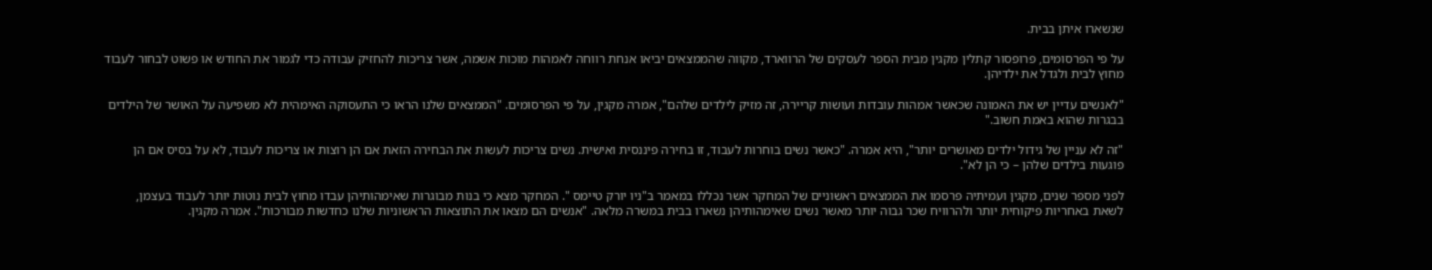שנשארו איתן בבית.

על פי הפרסומים, פרופסור קתלין מקגין מבית הספר לעסקים של הרווארד, מקווה שהממצאים יביאו אנחת רווחה לאמהות מוכות אשמה, אשר צריכות להחזיק עבודה כדי לגמור את החודש או פשוט לבחור לעבוד מחוץ לבית ולגדל את ילדיהן.

"לאנשים עדיין יש את האמונה שכאשר אמהות עובדות ועושות קריירה, זה מזיק לילדים שלהם", אמרה מקגין, על פי הפרסומים. "הממצאים שלנו הראו כי התעסוקה האימהית לא משפיעה על האושר של הילדים בבגרות שהוא באמת חשוב."

"זה לא עניין של גידול ילדים מאושרים יותר", היא אמרה. "כאשר נשים בוחרות לעבוד, זו בחירה פיננסית ואישית. נשים צריכות לעשות את הבחירה הזאת אם הן רוצות או צריכות לעבוד, לא על בסיס אם הן פוגעות בילדים שלהן – כי הן לא".

לפני מספר שנים, מקגין ועמיתיה פרסמו את הממצאים ראשוניים של המחקר אשר נכללו במאמר ב"ניו יורק טיימס ". המחקר מצא כי בנות מבוגרות שאימהותיהן עבדו מחוץ לבית נוטות יותר לעבוד בעצמן, לשאת באחריות פיקוחית יותר ולהרוויח שכר גבוה יותר מאשר נשים שאימהותיהן נשארו בבית במשרה מלאה. "אנשים הם מצאו את התוצאות הראשוניות שלנו כחדשות מבורכות". אמרה מקגין.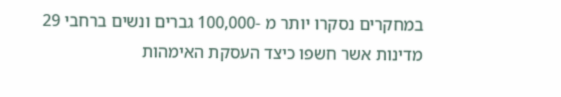במחקרים נסקרו יותר מ -100,000 גברים ונשים ברחבי 29 מדינות אשר חשפו כיצד העסקת האימהות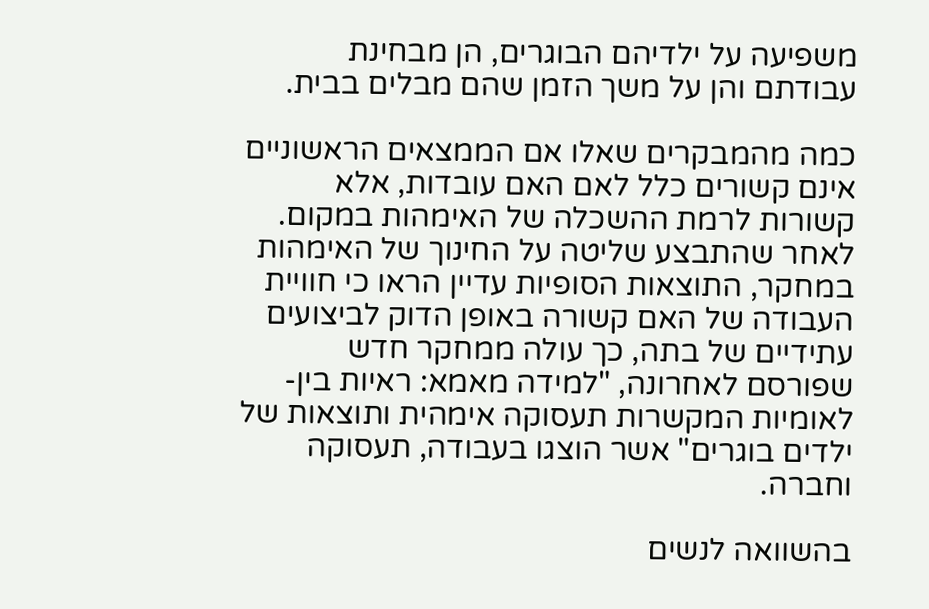משפיעה על ילדיהם הבוגרים, הן מבחינת עבודתם והן על משך הזמן שהם מבלים בבית.

כמה מהמבקרים שאלו אם הממצאים הראשוניים אינם קשורים כלל לאם האם עובדות, אלא קשורות לרמת ההשכלה של האימהות במקום. לאחר שהתבצע שליטה על החינוך של האימהות במחקר, התוצאות הסופיות עדיין הראו כי חוויית העבודה של האם קשורה באופן הדוק לביצועים עתידיים של בתה, כך עולה ממחקר חדש שפורסם לאחרונה, "למידה מאמא: ראיות בין-לאומיות המקשרות תעסוקה אימהית ותוצאות של ילדים בוגרים" אשר הוצגו בעבודה, תעסוקה וחברה.

בהשוואה לנשים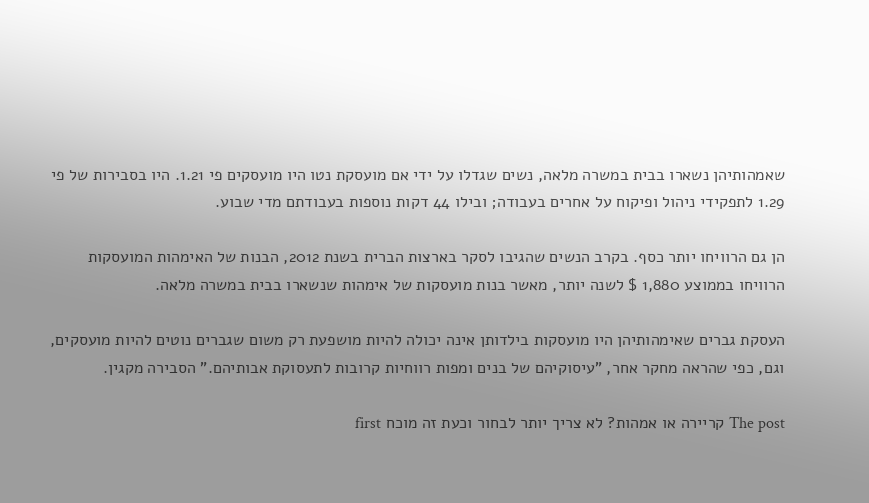שאמהותיהן נשארו בבית במשרה מלאה, נשים שגדלו על ידי אם מועסקת נטו היו מועסקים פי 1.21. היו בסבירות של פי 1.29 לתפקידי ניהול ופיקוח על אחרים בעבודה; ובילו 44 דקות נוספות בעבודתם מדי שבוע.

הן גם הרוויחו יותר כסף. בקרב הנשים שהגיבו לסקר בארצות הברית בשנת 2012, הבנות של האימהות המועסקות הרוויחו בממוצע 1,880 $ לשנה יותר, מאשר בנות מועסקות של אימהות שנשארו בבית במשרה מלאה.

העסקת גברים שאימהותיהן היו מועסקות בילדותן אינה יכולה להיות מושפעת רק משום שגברים נוטים להיות מועסקים, וגם, כפי שהראה מחקר אחר, "עיסוקיהם של בנים ומפות רווחיות קרובות לתעסוקת אבותיהם." הסבירה מקגין.

The post קריירה או אמהות? לא צריך יותר לבחור וכעת זה מוכח first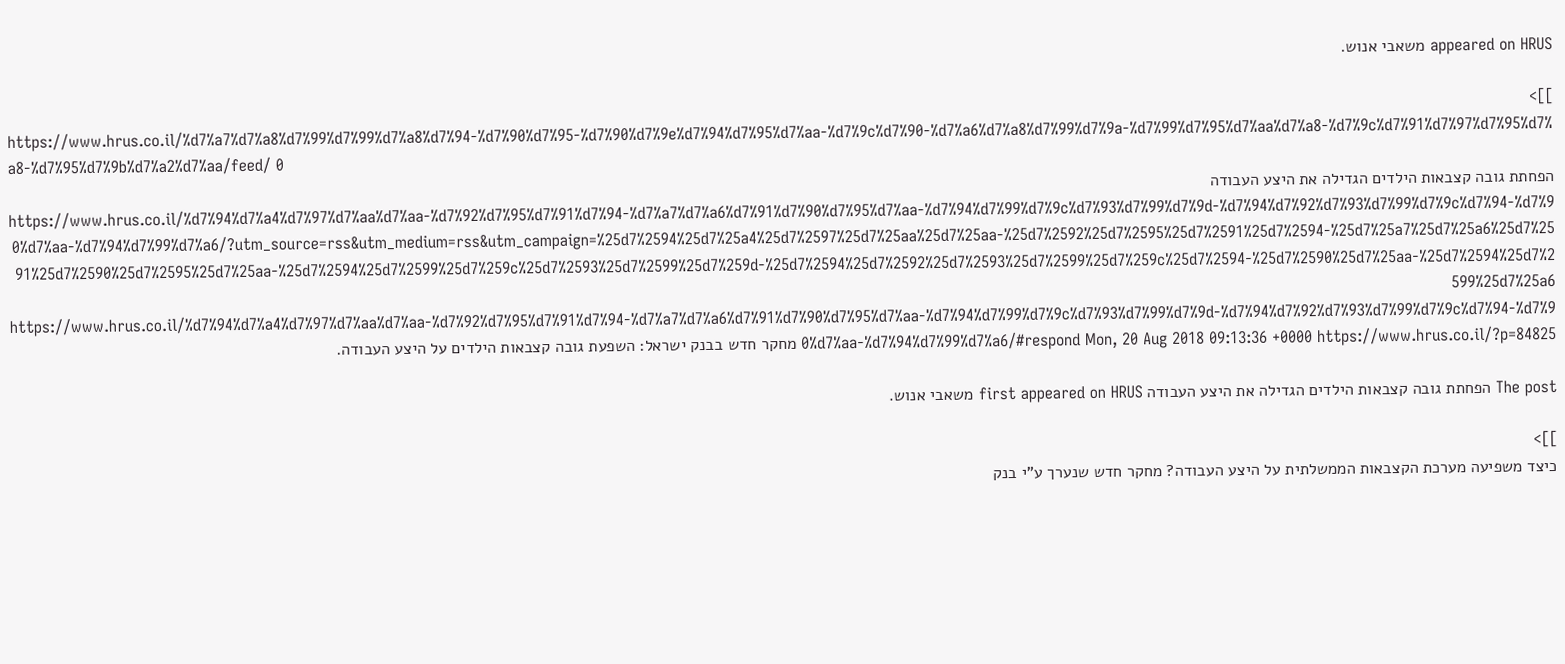appeared on HRUS משאבי אנוש.

]]>
https://www.hrus.co.il/%d7%a7%d7%a8%d7%99%d7%99%d7%a8%d7%94-%d7%90%d7%95-%d7%90%d7%9e%d7%94%d7%95%d7%aa-%d7%9c%d7%90-%d7%a6%d7%a8%d7%99%d7%9a-%d7%99%d7%95%d7%aa%d7%a8-%d7%9c%d7%91%d7%97%d7%95%d7%a8-%d7%95%d7%9b%d7%a2%d7%aa/feed/ 0
הפחתת גובה קצבאות הילדים הגדילה את היצע העבודה https://www.hrus.co.il/%d7%94%d7%a4%d7%97%d7%aa%d7%aa-%d7%92%d7%95%d7%91%d7%94-%d7%a7%d7%a6%d7%91%d7%90%d7%95%d7%aa-%d7%94%d7%99%d7%9c%d7%93%d7%99%d7%9d-%d7%94%d7%92%d7%93%d7%99%d7%9c%d7%94-%d7%90%d7%aa-%d7%94%d7%99%d7%a6/?utm_source=rss&utm_medium=rss&utm_campaign=%25d7%2594%25d7%25a4%25d7%2597%25d7%25aa%25d7%25aa-%25d7%2592%25d7%2595%25d7%2591%25d7%2594-%25d7%25a7%25d7%25a6%25d7%2591%25d7%2590%25d7%2595%25d7%25aa-%25d7%2594%25d7%2599%25d7%259c%25d7%2593%25d7%2599%25d7%259d-%25d7%2594%25d7%2592%25d7%2593%25d7%2599%25d7%259c%25d7%2594-%25d7%2590%25d7%25aa-%25d7%2594%25d7%2599%25d7%25a6 https://www.hrus.co.il/%d7%94%d7%a4%d7%97%d7%aa%d7%aa-%d7%92%d7%95%d7%91%d7%94-%d7%a7%d7%a6%d7%91%d7%90%d7%95%d7%aa-%d7%94%d7%99%d7%9c%d7%93%d7%99%d7%9d-%d7%94%d7%92%d7%93%d7%99%d7%9c%d7%94-%d7%90%d7%aa-%d7%94%d7%99%d7%a6/#respond Mon, 20 Aug 2018 09:13:36 +0000 https://www.hrus.co.il/?p=84825 מחקר חדש בבנק ישראל: השפעת גובה קצבאות הילדים על היצע העבודה.

The post הפחתת גובה קצבאות הילדים הגדילה את היצע העבודה first appeared on HRUS משאבי אנוש.

]]>
כיצד משפיעה מערכת הקצבאות הממשלתית על היצע העבודה? מחקר חדש שנערך ע"י בנק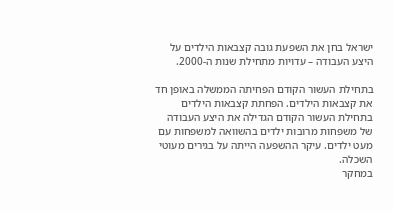ישראל בחן את השפעת גובה קצבאות הילדים על היצע העבודה – עדויות מתחילת שנות ה-2000.

בתחילת העשור הקודם הפחיתה הממשלה באופן חד את קצבאות הילדים. הפחתת קצבאות הילדים בתחילת העשור הקודם הגדילה את היצע העבודה של משפחות מרובות ילדים בהשוואה למשפחות עם מעט ילדים. עיקר ההשפעה הייתה על בגירים מעוטי השכלה.
במחקר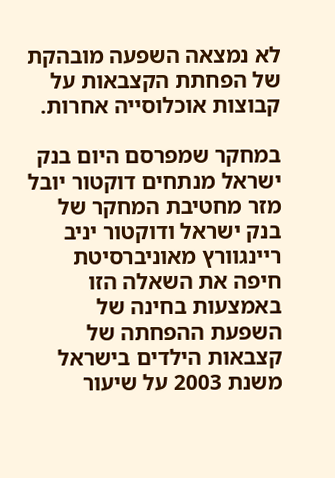לא נמצאה השפעה מובהקת של הפחתת הקצבאות על קבוצות אוכלוסייה אחרות.

במחקר שמפרסם היום בנק ישראל מנתחים דוקטור יובל מזר מחטיבת המחקר של בנק ישראל ודוקטור יניב ריינגוורץ מאוניברסיטת חיפה את השאלה הזו באמצעות בחינה של השפעת ההפחתה של קצבאות הילדים בישראל משנת 2003 על שיעור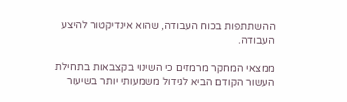ההשתתפות בכוח העבודה, שהוא אינדיקטור להיצע העבודה.

ממצאי המחקר מרמזים כי השינוי בקצבאות בתחילת העשור הקודם הביא לגידול משמעותי יותר בשיעור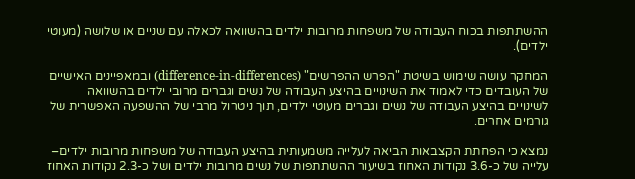ההשתתפות בכוח העבודה של משפחות מרובות ילדים בהשוואה לכאלה עם שניים או שלושה (מעוטי ילדים).

המחקר עושה שימוש בשיטת "הפרש ההפרשים" (difference-in-differences) ובמאפיינים האישיים של העובדים כדי לאמוד את השינויים בהיצע העבודה של נשים וגברים מרובי ילדים בהשוואה לשינויים בהיצע העבודה של נשים וגברים מעוטי ילדים, תוך ניטרול מרבי של ההשפעה האפשרית של גורמים אחרים.

נמצא כי הפחתת הקצבאות הביאה לעלייה משמעותית בהיצע העבודה של משפחות מרובות ילדים– עלייה של כ-3.6 נקודות האחוז בשיעור ההשתתפות של נשים מרובות ילדים ושל כ-2.3 נקודות האחוז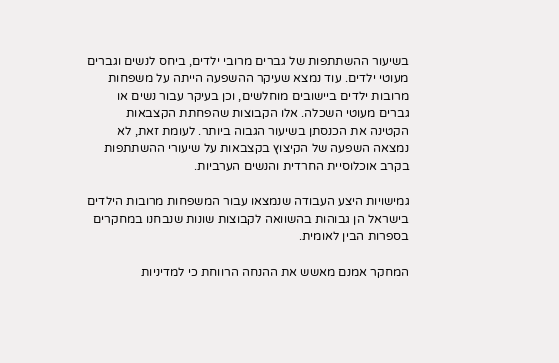בשיעור ההשתתפות של גברים מרובי ילדים, ביחס לנשים וגברים מעוטי ילדים. עוד נמצא שעיקר ההשפעה הייתה על משפחות מרובות ילדים ביישובים מוחלשים, וכן בעיקר עבור נשים או גברים מעוטי השכלה. אלו הקבוצות שהפחתת הקצבאות הקטינה את הכנסתן בשיעור הגבוה ביותר. לעומת זאת, לא נמצאה השפעה של הקיצוץ בקצבאות על שיעורי ההשתתפות בקרב אוכלוסיית החרדית והנשים הערביות.

גמישויות היצע העבודה שנמצאו עבור המשפחות מרובות הילדים בישראל הן גבוהות בהשוואה לקבוצות שונות שנבחנו במחקרים בספרות הבין לאומית.

המחקר אמנם מאשש את ההנחה הרווחת כי למדיניות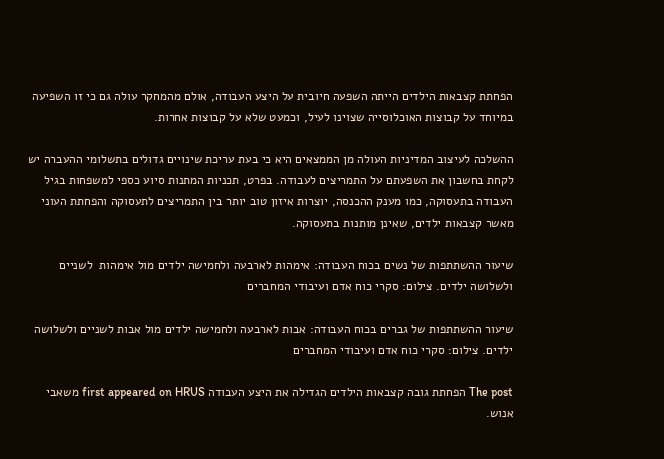הפחתת קצבאות הילדים הייתה השפעה חיובית על היצע העבודה, אולם מהמחקר עולה גם כי זו השפיעה במיוחד על קבוצות האוכלוסייה שצוינו לעיל, וכמעט שלא על קבוצות אחרות.

ההשלכה לעיצוב המדיניות העולה מן הממצאים היא כי בעת עריכת שינויים גדולים בתשלומי ההעברה יש לקחת בחשבון את השפעתם על התמריצים לעבודה. בפרט, תכניות המתנות סיוע כספי למשפחות בגיל העבודה בתעסוקה, כמו מענק ההכנסה, יוצרות איזון טוב יותר בין התמריצים לתעסוקה והפחתת העוני מאשר קצבאות ילדים, שאינן מותנות בתעסוקה.

שיעור ההשתתפות של נשים בכוח העבודה: אימהות לארבעה ולחמישה ילדים מול אימהות  לשניים ולשלושה ילדים. צילום: סקרי כוח אדם ועיבודי המחברים

שיעור ההשתתפות של גברים בכוח העבודה: אבות לארבעה ולחמישה ילדים מול אבות לשניים ולשלושה ילדים. צילום: סקרי כוח אדם ועיבודי המחברים

The post הפחתת גובה קצבאות הילדים הגדילה את היצע העבודה first appeared on HRUS משאבי אנוש.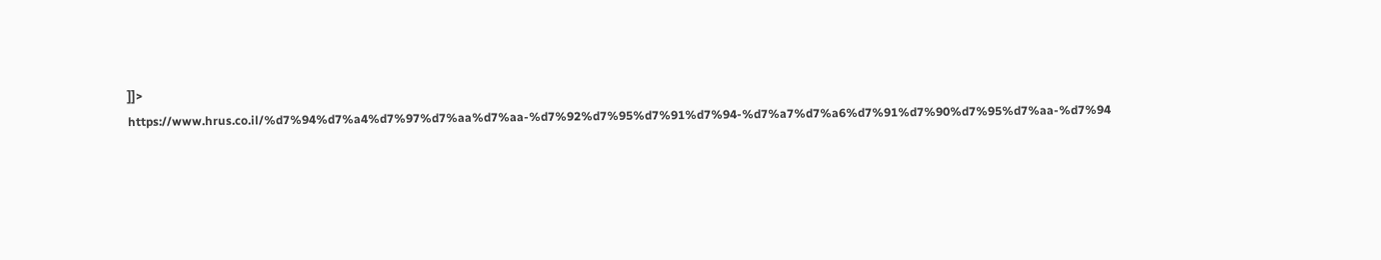]]>
https://www.hrus.co.il/%d7%94%d7%a4%d7%97%d7%aa%d7%aa-%d7%92%d7%95%d7%91%d7%94-%d7%a7%d7%a6%d7%91%d7%90%d7%95%d7%aa-%d7%94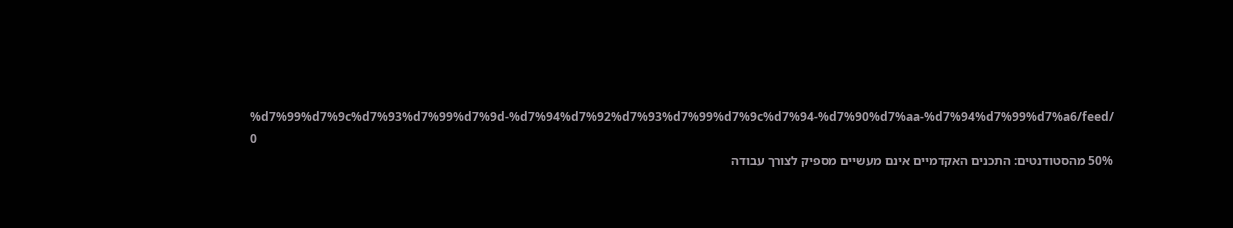%d7%99%d7%9c%d7%93%d7%99%d7%9d-%d7%94%d7%92%d7%93%d7%99%d7%9c%d7%94-%d7%90%d7%aa-%d7%94%d7%99%d7%a6/feed/ 0
50% מהסטודנטים: התכנים האקדמיים אינם מעשיים מספיק לצורך עבודה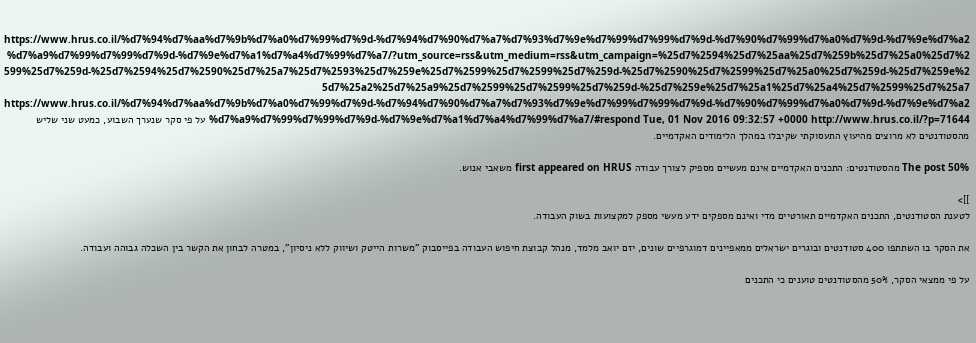https://www.hrus.co.il/%d7%94%d7%aa%d7%9b%d7%a0%d7%99%d7%9d-%d7%94%d7%90%d7%a7%d7%93%d7%9e%d7%99%d7%99%d7%9d-%d7%90%d7%99%d7%a0%d7%9d-%d7%9e%d7%a2%d7%a9%d7%99%d7%99%d7%9d-%d7%9e%d7%a1%d7%a4%d7%99%d7%a7/?utm_source=rss&utm_medium=rss&utm_campaign=%25d7%2594%25d7%25aa%25d7%259b%25d7%25a0%25d7%2599%25d7%259d-%25d7%2594%25d7%2590%25d7%25a7%25d7%2593%25d7%259e%25d7%2599%25d7%2599%25d7%259d-%25d7%2590%25d7%2599%25d7%25a0%25d7%259d-%25d7%259e%25d7%25a2%25d7%25a9%25d7%2599%25d7%2599%25d7%259d-%25d7%259e%25d7%25a1%25d7%25a4%25d7%2599%25d7%25a7 https://www.hrus.co.il/%d7%94%d7%aa%d7%9b%d7%a0%d7%99%d7%9d-%d7%94%d7%90%d7%a7%d7%93%d7%9e%d7%99%d7%99%d7%9d-%d7%90%d7%99%d7%a0%d7%9d-%d7%9e%d7%a2%d7%a9%d7%99%d7%99%d7%9d-%d7%9e%d7%a1%d7%a4%d7%99%d7%a7/#respond Tue, 01 Nov 2016 09:32:57 +0000 http://www.hrus.co.il/?p=71644 על פי סקר שנערך השבוע, כמעט שני שליש מהסטודנטים לא מרוצים מהיעוץ התעסוקתי שקיבלו במהלך הלימודים האקדמיים.

The post 50% מהסטודנטים: התכנים האקדמיים אינם מעשיים מספיק לצורך עבודה first appeared on HRUS משאבי אנוש.

]]>
לטענת הסטודנטים, התכנים האקדמיים תאורטיים מדי ואינם מספקים ידע מעשי מספק למקצועות בשוק העבודה.

את הסקר בו השתתפו 400 סטודנטים ובוגרים ישראלים ממאפיינים דמוגרפיים שונים, יזם יואב מלמד, מנהל קבוצת חיפוש העבודה בפייסבוק "משרות הייטק ושיווק ללא ניסיון", במטרה לבחון את הקשר בין השכלה גבוהה ועבודה.

על פי ממצאי הסקר, 50% מהסטודנטים טוענים כי התכנים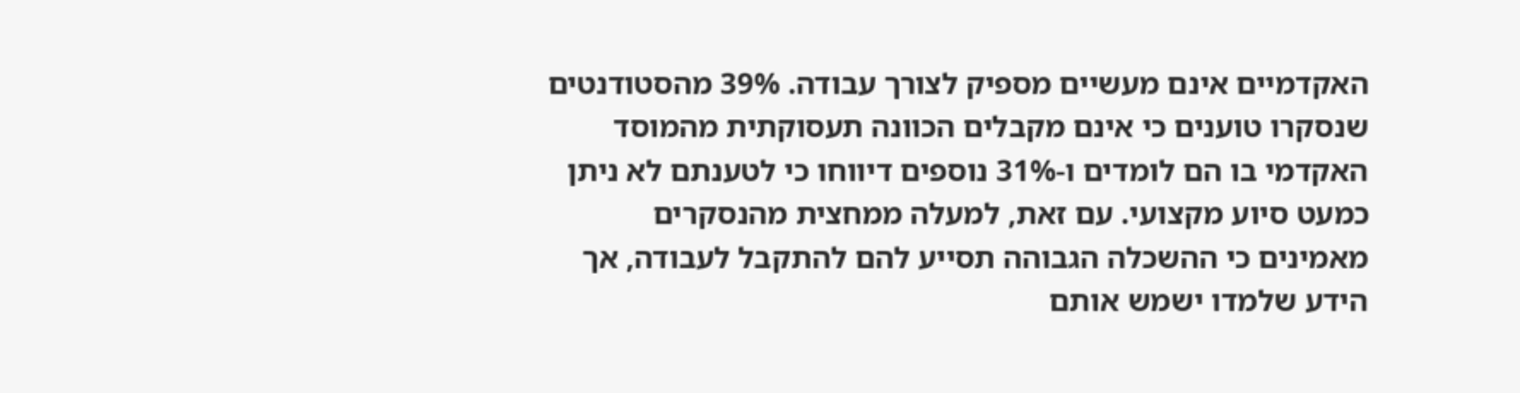האקדמיים אינם מעשיים מספיק לצורך עבודה. 39% מהסטודנטים שנסקרו טוענים כי אינם מקבלים הכוונה תעסוקתית מהמוסד האקדמי בו הם לומדים ו-31% נוספים דיווחו כי לטענתם לא ניתן כמעט סיוע מקצועי. עם זאת, למעלה ממחצית מהנסקרים מאמינים כי ההשכלה הגבוהה תסייע להם להתקבל לעבודה, אך הידע שלמדו ישמש אותם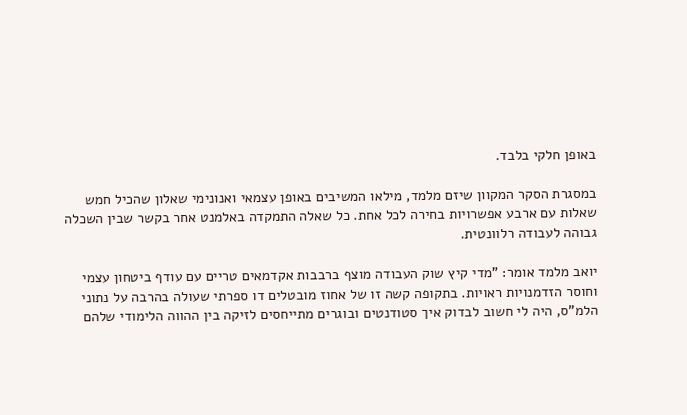באופן חלקי בלבד.

במסגרת הסקר המקוון שיזם מלמד, מילאו המשיבים באופן עצמאי ואנונימי שאלון שהכיל חמש שאלות עם ארבע אפשרויות בחירה לכל אחת. כל שאלה התמקדה באלמנט אחר בקשר שבין השכלה גבוהה לעבודה רלוונטית.

יואב מלמד אומר: "מדי קיץ שוק העבודה מוצף ברבבות אקדמאים טריים עם עודף ביטחון עצמי וחוסר הזדמנויות ראויות. בתקופה קשה זו של אחוז מובטלים דו ספרתי שעולה בהרבה על נתוני הלמ"ס, היה לי חשוב לבדוק איך סטודנטים ובוגרים מתייחסים לזיקה בין ההווה הלימודי שלהם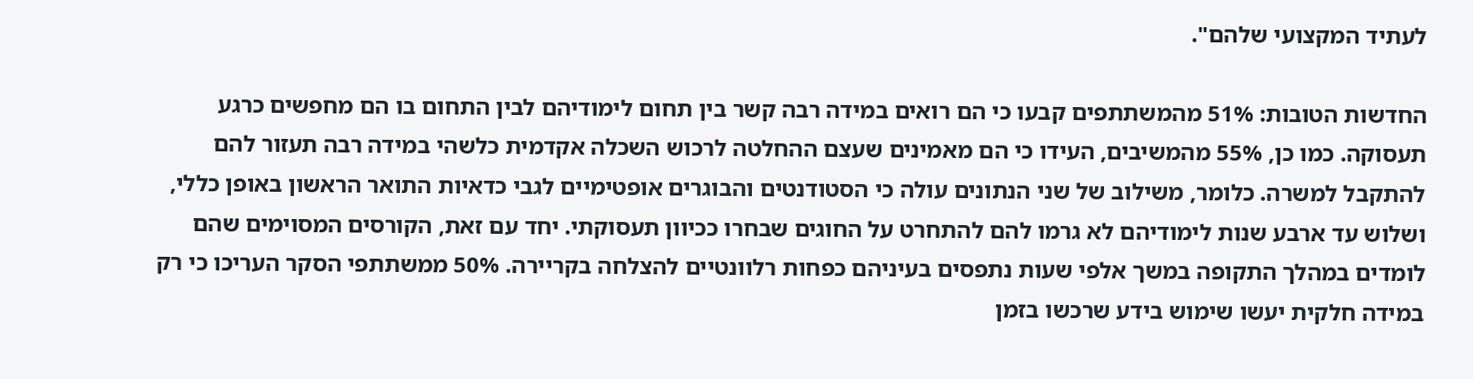לעתיד המקצועי שלהם".

החדשות הטובות: 51% מהמשתתפים קבעו כי הם רואים במידה רבה קשר בין תחום לימודיהם לבין התחום בו הם מחפשים כרגע תעסוקה. כמו כן, 55% מהמשיבים, העידו כי הם מאמינים שעצם ההחלטה לרכוש השכלה אקדמית כלשהי במידה רבה תעזור להם להתקבל למשרה. כלומר, משילוב של שני הנתונים עולה כי הסטודנטים והבוגרים אופטימיים לגבי כדאיות התואר הראשון באופן כללי, ושלוש עד ארבע שנות לימודיהם לא גרמו להם להתחרט על החוגים שבחרו ככיוון תעסוקתי. יחד עם זאת, הקורסים המסוימים שהם לומדים במהלך התקופה במשך אלפי שעות נתפסים בעיניהם כפחות רלוונטיים להצלחה בקריירה. 50% ממשתתפי הסקר העריכו כי רק במידה חלקית יעשו שימוש בידע שרכשו בזמן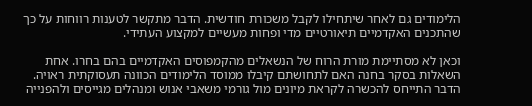הלימודים גם לאחר שיתחילו לקבל משכורת חודשית. הדבר מתקשר לטענות רווחות על כך שהתכנים האקדמיים תיאורטיים מדי ופחות מעשיים למקצוע העתידי.

וכאן לא מסתיימת מורת הרוח של הנשאלים מהקמפוסים האקדמיים בהם בחרו. אחת השאלות בסקר בחנה האם לתחושתם קיבלו ממוסד הלימודים הכוונה תעסוקתית ראויה. הדבר התייחס להכשרה לקראת מיונים מול גורמי משאבי אנוש ומנהלים מגייסים ולהפנייה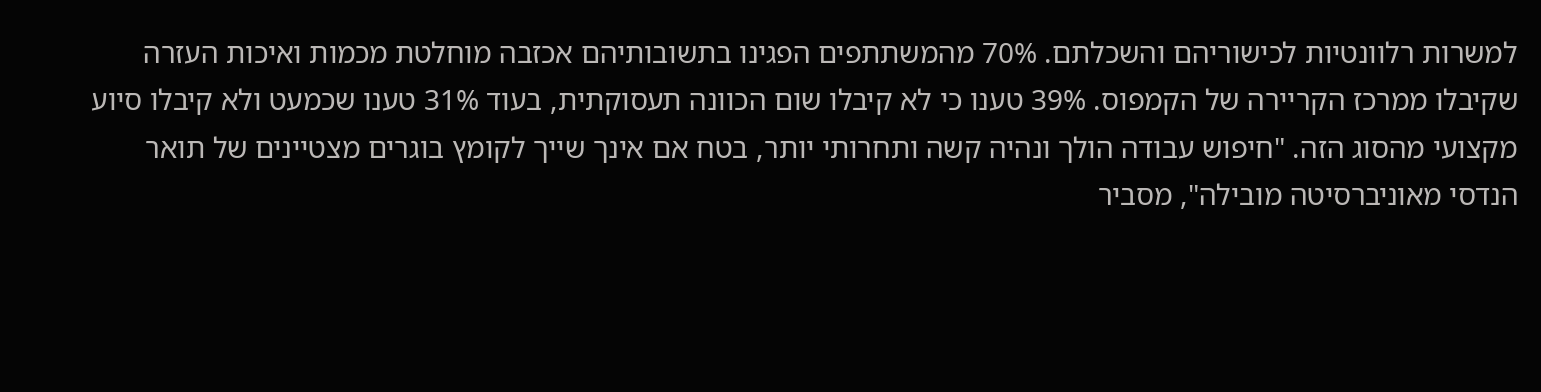למשרות רלוונטיות לכישוריהם והשכלתם. 70% מהמשתתפים הפגינו בתשובותיהם אכזבה מוחלטת מכמות ואיכות העזרה שקיבלו ממרכז הקריירה של הקמפוס. 39% טענו כי לא קיבלו שום הכוונה תעסוקתית, בעוד 31% טענו שכמעט ולא קיבלו סיוע מקצועי מהסוג הזה. "חיפוש עבודה הולך ונהיה קשה ותחרותי יותר, בטח אם אינך שייך לקומץ בוגרים מצטיינים של תואר הנדסי מאוניברסיטה מובילה", מסביר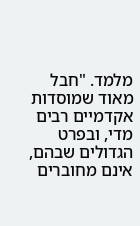מלמד. "חבל מאוד שמוסדות אקדמיים רבים מדי, ובפרט הגדולים שבהם, אינם מחוברים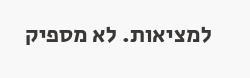למציאות. לא מספיק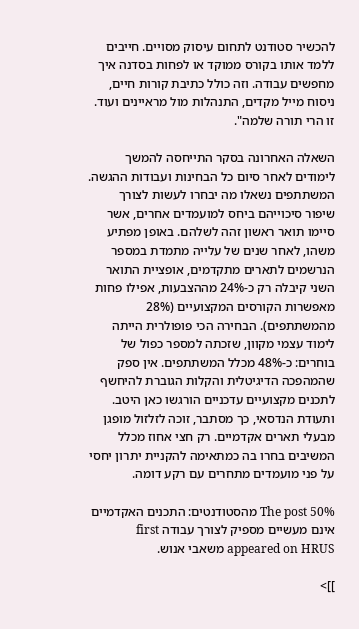להכשיר סטודנט לתחום עיסוק מסויים. חייבים ללמד אותו בקורס ממוקד או לפחות בסדנה איך מחפשים עבודה. וזה כולל כתיבת קורות חיים, ניסוח מייל מקדים, התנהלות מול מראיינים ועוד. זו הרי תורה שלמה".

השאלה האחרונה בסקר התייחסה להמשך לימודים לאחר סיום כל הבחינות ועבודות ההגשה. המשתתפים נשאלו מה יבחרו לעשות לצורך שיפור סיכוייהם ביחס למועמדים אחרים, אשר סיימו תואר ראשון זהה לשלהם. באופן מפתיע משהו, לאחר שנים של עלייה מתמדת במספר הנרשמים לתארים מתקדמים, אופציית התואר השני קיבלה רק כ-24% מההצבעות, אפילו פחות מאפשרות הקורסים המקצועיים (28% מהמשתתפים). הבחירה הכי פופולרית הייתה לימוד עצמי מקוון, שזכתה למספר כפול של בוחרים: כ-48% מכלל המשתתפים. אין ספק שהמהפכה הדיגיטלית והקלות הגוברת להיחשף לתכנים מקצועיים עדכניים הורגשו כאן היטב. ותעודת הנדסאי, כך מסתבר, זוכה לזלזול מופגן מבעלי תארים אקדמיים. רק חצי אחוז מכלל המשיבים בחרו בה כמתאימה להקניית יתרון יחסי על פני מועמדים מתחרים עם רקע דומה.

The post 50% מהסטודנטים: התכנים האקדמיים אינם מעשיים מספיק לצורך עבודה first appeared on HRUS משאבי אנוש.

]]>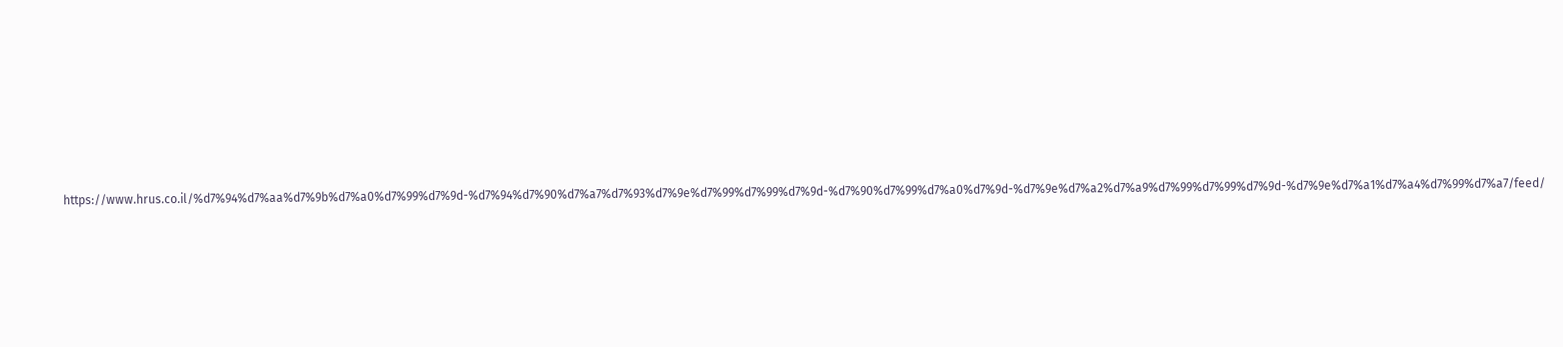https://www.hrus.co.il/%d7%94%d7%aa%d7%9b%d7%a0%d7%99%d7%9d-%d7%94%d7%90%d7%a7%d7%93%d7%9e%d7%99%d7%99%d7%9d-%d7%90%d7%99%d7%a0%d7%9d-%d7%9e%d7%a2%d7%a9%d7%99%d7%99%d7%9d-%d7%9e%d7%a1%d7%a4%d7%99%d7%a7/feed/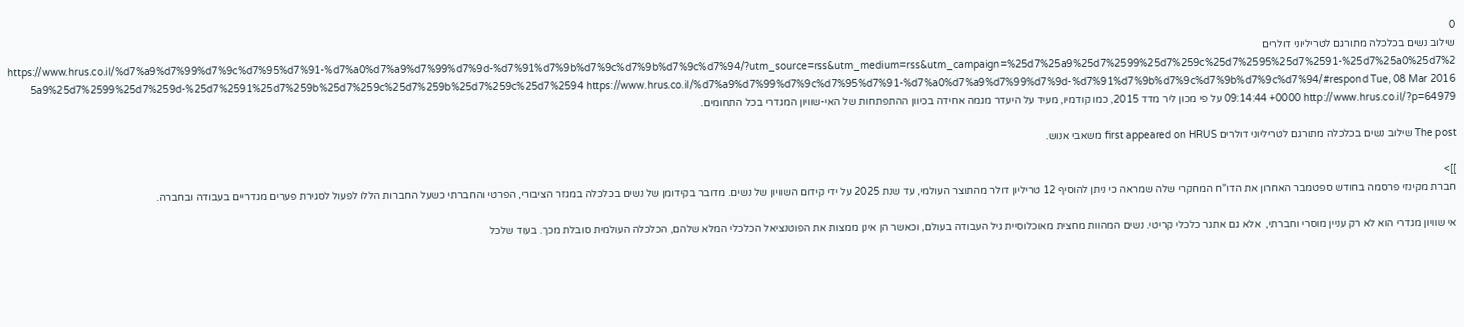0
שילוב נשים בכלכלה מתורגם לטריליוני דולרים https://www.hrus.co.il/%d7%a9%d7%99%d7%9c%d7%95%d7%91-%d7%a0%d7%a9%d7%99%d7%9d-%d7%91%d7%9b%d7%9c%d7%9b%d7%9c%d7%94/?utm_source=rss&utm_medium=rss&utm_campaign=%25d7%25a9%25d7%2599%25d7%259c%25d7%2595%25d7%2591-%25d7%25a0%25d7%25a9%25d7%2599%25d7%259d-%25d7%2591%25d7%259b%25d7%259c%25d7%259b%25d7%259c%25d7%2594 https://www.hrus.co.il/%d7%a9%d7%99%d7%9c%d7%95%d7%91-%d7%a0%d7%a9%d7%99%d7%9d-%d7%91%d7%9b%d7%9c%d7%9b%d7%9c%d7%94/#respond Tue, 08 Mar 2016 09:14:44 +0000 http://www.hrus.co.il/?p=64979 על פי מכון ליר מדד 2015, כמו קודמיו, מעיד על היעדר מגמה אחידה בכיוון ההתפתחות של האי-שוויון המגדרי בכל התחומים.

The post שילוב נשים בכלכלה מתורגם לטריליוני דולרים first appeared on HRUS משאבי אנוש.

]]>
חברת מקינזי פרסמה בחודש ספטמבר האחרון את הדו"ח המחקרי שלה שמראה כי ניתן להוסיף 12 טריליון דולר מהתוצר העולמי, עד שנת 2025 על ידי קידום השוויון של נשים. מדובר בקידומן של נשים בכלכלה במגזר הציבורי, הפרטי והחברתי כשעל החברות הללו לפעול לסגירת פערים מגדריים בעבודה ובחברה.

אי שוויון מגדרי הוא לא רק עניין מוסרי וחברתי,  אלא גם אתגר כלכלי קריטי. נשים המהוות מחצית מאוכלוסיית גיל העבודה בעולם, וכאשר הן אינן ממצות את הפוטנציאל הכלכלי המלא שלהם, הכלכלה העולמית סובלת מכך. בעוד שלכל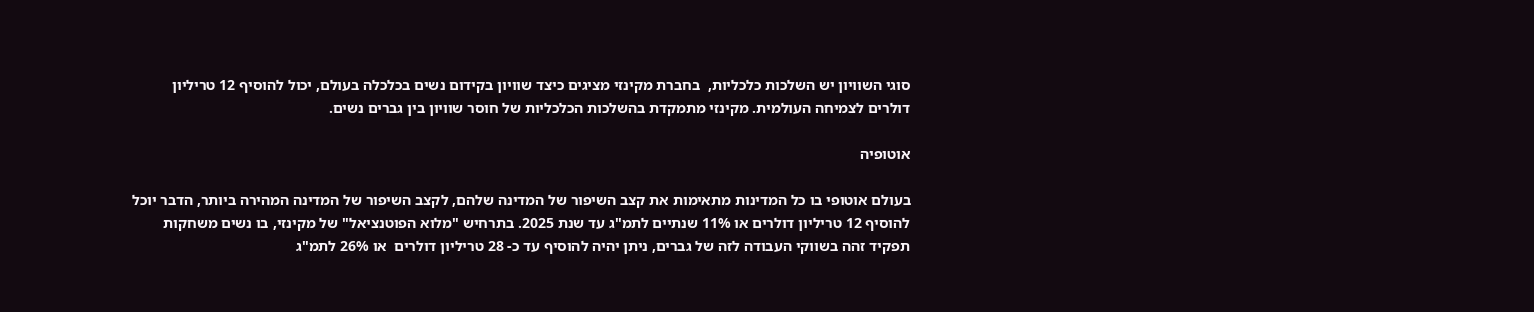סוגי השוויון יש השלכות כלכליות,  בחברת מקינזי מציגים כיצד שוויון בקידום נשים בכלכלה בעולם, יכול להוסיף 12 טריליון דולרים לצמיחה העולמית. מקינזי מתמקדת בהשלכות הכלכליות של חוסר שוויון בין גברים נשים.

אוטופיה

בעולם אוטופי בו כל המדינות מתאימות את קצב השיפור של המדינה שלהם, לקצב השיפור של המדינה המהירה ביותר, הדבר יוכל להוסיף 12 טריליון דולרים או 11% שנתיים לתמ"ג עד שנת 2025. בתרחיש "מלוא הפוטנציאל" של מקינזי, בו נשים משחקות תפקיד זהה בשווקי העבודה לזה של גברים, ניתן יהיה להוסיף עד כ- 28 טריליון דולרים  או 26% לתמ"ג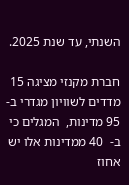השנתי, עד שנת 2025.

חברת מקנזי מציגה 15 מדדים לשוויון מגדרי ב- 95 מדינות,  המגלים כי  ב-  40 ממדינות אלו יש אחוז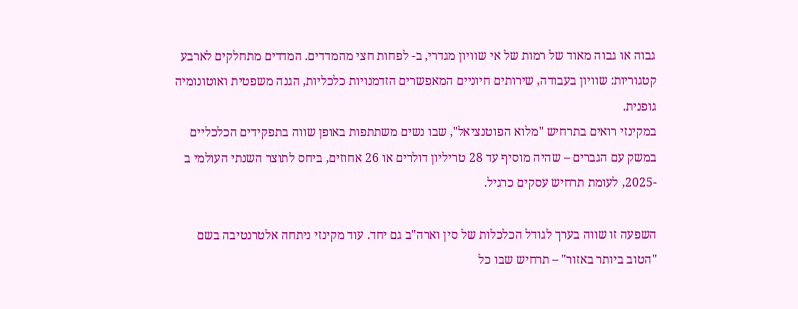גבוה או גבוה מאוד של רמות של אי שוויון מגדרי, ב- לפחות חצי מהמדדים. המדדים מתחלקים לארבע קטגוריות: שוויון בעבודה, שירותים חיוניים המאפשרים הזדמנויות כלכליות, הגנה משפטית ואוטונומיה גופנית.
במקינזי רואים בתרחיש "מלוא הפוטנציאל", שבו נשים משתתפות באופן שווה בתפקידים הכלכליים במשק עם הגברים – שהיה מוסיף עד 28 טריליון דולרים או 26 אחוזים, ביחס לתוצר השנתי העולמי ב -2025, לעומת תרחיש עסקים כרגיל.

השפעה זו שווה בערך לגודל הכלכלות של סין וארה"ב גם יחד. עוד מקינזי ניתחה אלטרנטיבה בשם "הטוב ביותר באזור" – תרחיש שבו כל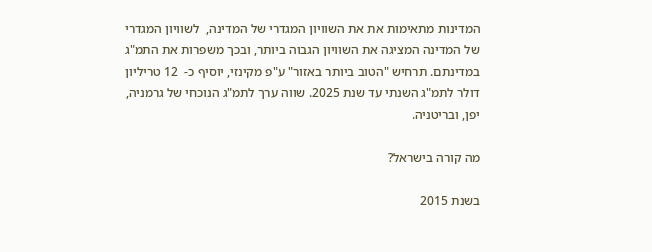המדינות מתאימות את את השוויון המגדרי של המדינה,  לשוויון המגדרי של המדינה המציגה את השוויון הגבוה ביותר, ובכך משפרות את התמ"ג במדינתם. תרחיש "הטוב ביותר באזור" ע"פ מקינזי, יוסיף כ-  12 טריליון דולר לתמ"ג השנתי עד שנת 2025. שווה ערך לתמ"ג הנוכחי של גרמניה, יפן, ובריטניה.

מה קורה בישראל?

בשנת 2015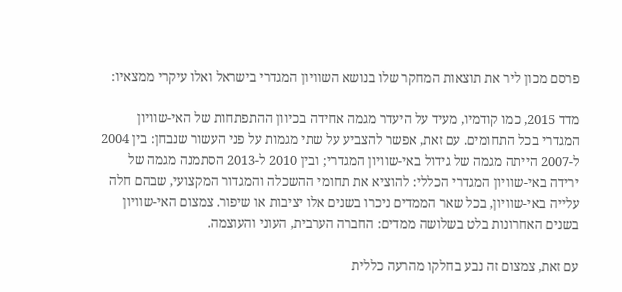פרסם מכון ליר את תוצאות המחקר שלו בנושא השוויון המגדרי בישראל ואלו עיקרי ממצאיו:

מדד 2015, כמו קודמיו, מעיד על היעדר מגמה אחידה בכיוון ההתפתחות של האי-שוויון המגדרי בכל התחומים. עם זאת, אפשר להצביע על שתי מגמות על פני העשור שנבחן: בין 2004 ל-2007 הייתה מגמה של גידול באי-שוויון המגדרי; ובין 2010 ל-2013 הסתמנה מגמה של ירידה באי-שוויון המגדרי הכללי: להוציא את תחומי ההשכלה והמגדור המקצועי, שבהם חלה עלייה באי-שוויון, בכל שאר הממדים ניכרו בשנים אלו יציבות או שיפור. צמצום האי-שוויון בשנים האחרונות בלט בשלושה ממדים: החברה הערבית, העוני והעוצמה.

עם זאת, צמצום זה נבע בחלקו מהרעה כללית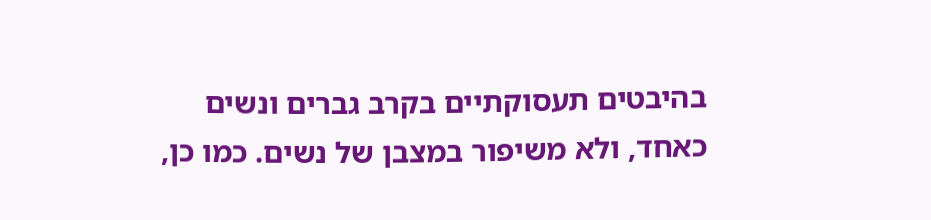בהיבטים תעסוקתיים בקרב גברים ונשים כאחד, ולא משיפור במצבן של נשים. כמו כן,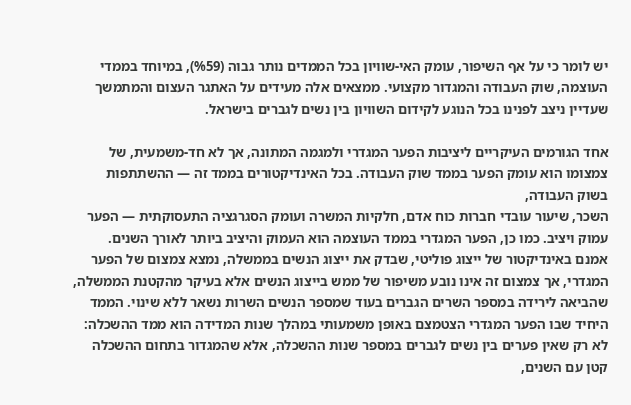יש לומר כי על אף השיפור, עומק האי-שוויון בכל הממדים נותר גבוה (%59), במיוחד בממדי העוצמה, שוק העבודה והמגדור מקצועי. ממצאים אלה מעידים על האתגר העצום והמתמשך שעדיין ניצב לפנינו בכל הנוגע לקידום השוויון בין נשים לגברים בישראל.

אחד הגורמים העיקריים ליציבות הפער המגדרי ולמגמה המתונה, אך לא חד-משמעית, של צמצומו הוא עומק הפער בממד שוק העבודה. בכל האינדיקטורים בממד זה — ההשתתפות בשוק העבודה,
השכר, שיעור עובדי חברות כוח אדם, חלקיות המשרה ועומק הסגרגציה התעסוקתית — הפער עמוק ויציב. כמו כן, הפער המגדרי בממד העוצמה הוא העמוק והיציב ביותר לאורך השנים. אמנם באינדיקטור של ייצוג פוליטי, שבדק את ייצוג הנשים בממשלה, נמצא צמצום של הפער המגדרי, אך צמצום זה אינו נובע משיפור של ממש בייצוג הנשים אלא בעיקר מהקטנת הממשלה, שהביאה לירידה במספר השרים הגברים בעוד שמספר הנשים השרות נשאר ללא שינוי. הממד היחיד שבו הפער המגדרי הצטמצם באופן משמעותי במהלך שנות המדידה הוא ממד ההשכלה: לא רק שאין פערים בין נשים לגברים במספר שנות ההשכלה, אלא שהמגדור בתחום ההשכלה קטן עם השנים,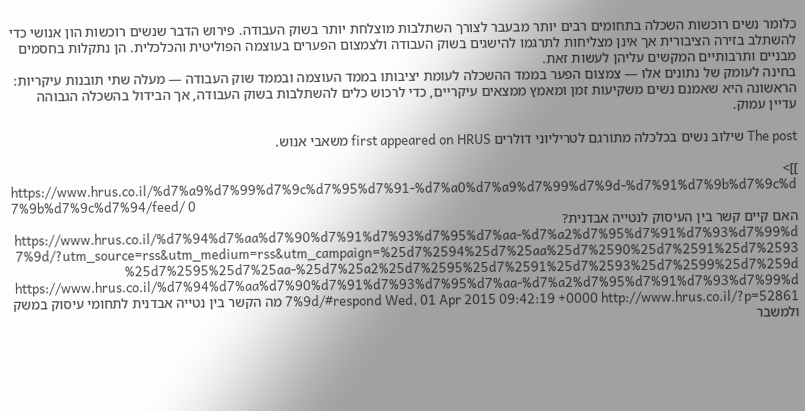כלומר נשים רוכשות השכלה בתחומים רבים יותר מבעבר לצורך השתלבות מוצלחת יותר בשוק העבודה. פירוש הדבר שנשים רוכשות הון אנושי כדי להשתלב בזירה הציבורית אך אינן מצליחות לתרגמו להישגים בשוק העבודה ולצמצום הפערים בעוצמה הפוליטית והכלכלית. הן נתקלות בחסמים מבניים ותרבותיים המקשים עליהן לעשות זאת.
בחינה לעומק של נתונים אלו — צמצום הפער בממד ההשכלה לעומת יציבותו בממד העוצמה ובממד שוק העבודה — מעלה שתי תובנות עיקריות: הראשונה היא שאמנם נשים משקיעות זמן ומאמץ ממצאים עיקריים, כדי לרכוש כלים להשתלבות בשוק העבודה, אך הבידול בהשכלה הגבוהה עדיין עמוק.

The post שילוב נשים בכלכלה מתורגם לטריליוני דולרים first appeared on HRUS משאבי אנוש.

]]>
https://www.hrus.co.il/%d7%a9%d7%99%d7%9c%d7%95%d7%91-%d7%a0%d7%a9%d7%99%d7%9d-%d7%91%d7%9b%d7%9c%d7%9b%d7%9c%d7%94/feed/ 0
האם קיים קשר בין העיסוק לנטייה אבדנית? https://www.hrus.co.il/%d7%94%d7%aa%d7%90%d7%91%d7%93%d7%95%d7%aa-%d7%a2%d7%95%d7%91%d7%93%d7%99%d7%9d/?utm_source=rss&utm_medium=rss&utm_campaign=%25d7%2594%25d7%25aa%25d7%2590%25d7%2591%25d7%2593%25d7%2595%25d7%25aa-%25d7%25a2%25d7%2595%25d7%2591%25d7%2593%25d7%2599%25d7%259d https://www.hrus.co.il/%d7%94%d7%aa%d7%90%d7%91%d7%93%d7%95%d7%aa-%d7%a2%d7%95%d7%91%d7%93%d7%99%d7%9d/#respond Wed, 01 Apr 2015 09:42:19 +0000 http://www.hrus.co.il/?p=52861 מה הקשר בין נטייה אבדנית לתחומי עיסוק במשק ולמשבר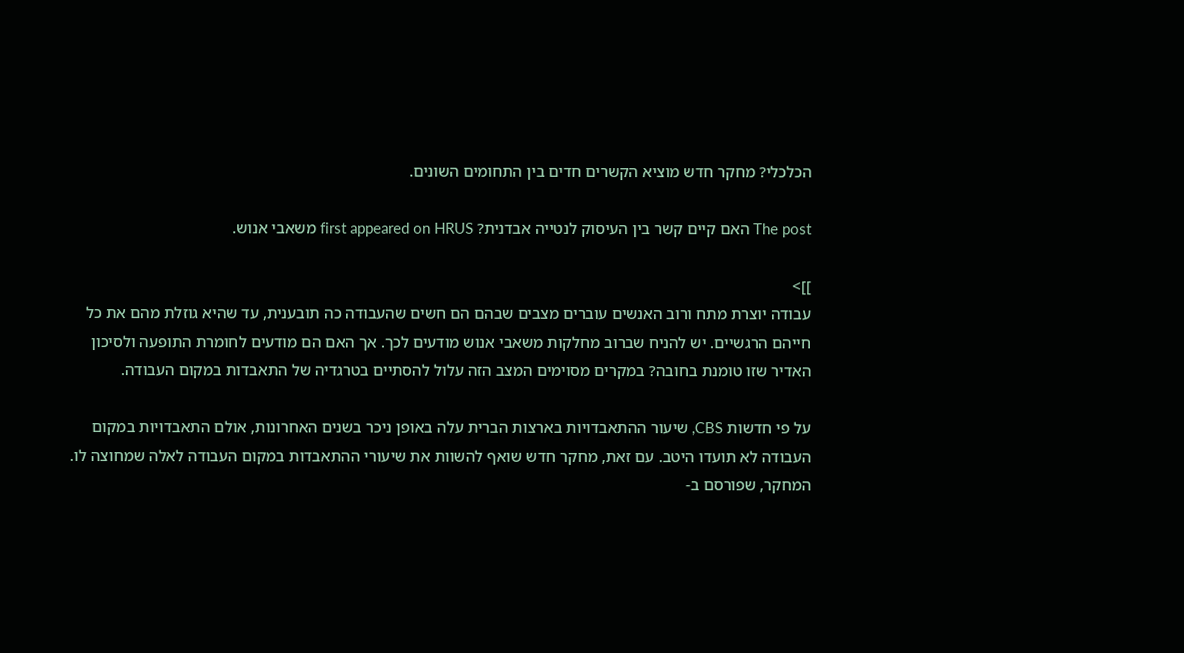הכלכלי? מחקר חדש מוציא הקשרים חדים בין התחומים השונים.

The post האם קיים קשר בין העיסוק לנטייה אבדנית? first appeared on HRUS משאבי אנוש.

]]>
עבודה יוצרת מתח ורוב האנשים עוברים מצבים שבהם הם חשים שהעבודה כה תובענית, עד שהיא גוזלת מהם את כל חייהם הרגשיים. יש להניח שברוב מחלקות משאבי אנוש מודעים לכך. אך האם הם מודעים לחומרת התופעה ולסיכון האדיר שזו טומנת בחובה? במקרים מסוימים המצב הזה עלול להסתיים בטרגדיה של התאבדות במקום העבודה.

על פי חדשות CBS, שיעור ההתאבדויות בארצות הברית עלה באופן ניכר בשנים האחרונות, אולם התאבדויות במקום העבודה לא תועדו היטב. עם זאת, מחקר חדש שואף להשוות את שיעורי ההתאבדות במקום העבודה לאלה שמחוצה לו. המחקר, שפורסם ב-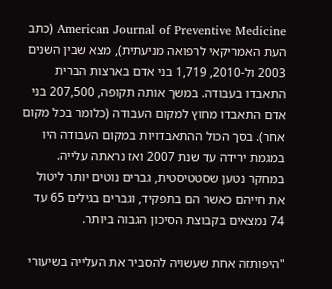American Journal of Preventive Medicine (כתב העת האמריקאי לרפואה מניעתית), מצא שבין השנים 2003 ול-2010, 1,719 בני אדם בארצות הברית התאבדו בעבודה. במשך אותה תקופה, 207,500 בני אדם התאבדו מחוץ למקום העבודה (כלומר בכל מקום אחר). בסך הכול ההתאבדויות במקום העבודה היו במגמת ירידה עד שנת 2007 ואז נראתה עלייה. במחקר נטען שסטטיסטית, גברים נוטים יותר ליטול את חייהם כאשר הם בתפקיד, וגברים בגילים 65 עד 74 נמצאים בקבוצת הסיכון הגבוה ביותר.

"היפותזה אחת שעשויה להסביר את העלייה בשיעורי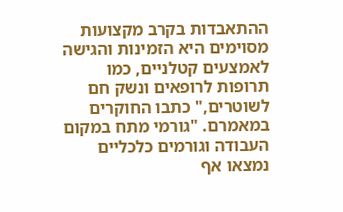ההתאבדות בקרב מקצועות מסוימים היא הזמינות והגישה לאמצעים קטלניים, כמו תרופות לרופאים ונשק חם לשוטרים," כתבו החוקרים במאמרם. "גורמי מתח במקום העבודה וגורמים כלכליים נמצאו אף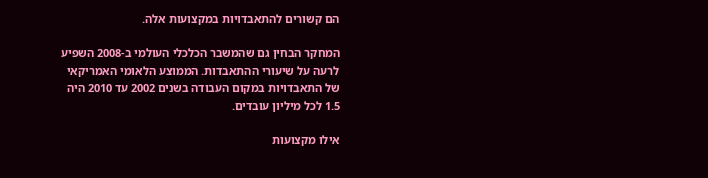הם קשורים להתאבדויות במקצועות אלה.

המחקר הבחין גם שהמשבר הכלכלי העולמי ב-2008 השפיע לרעה על שיעורי ההתאבדות. הממוצע הלאומי האמריקאי של התאבדויות במקום העבודה בשנים 2002 עד 2010 היה 1.5 לכל מיליון עובדים.

אילו מקצועות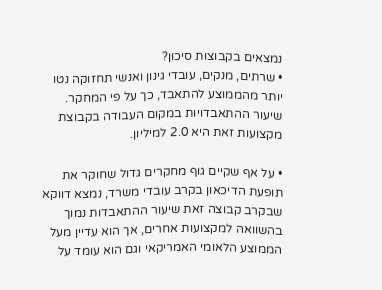נמצאים בקבוצות סיכון?
• שרתים, מנקים, עובדי גינון ואנשי תחזוקה נטו יותר מהממוצע להתאבד, כך על פי המחקר. שיעור ההתאבדויות במקום העבודה בקבוצת מקצועות זאת היא 2.0 למיליון.

• על אף שקיים גוף מחקרים גדול שחוקר את תופעת הדיכאון בקרב עובדי משרד, נמצא דווקא שבקרב קבוצה זאת שיעור ההתאבדות נמוך בהשוואה למקצועות אחרים, אך הוא עדיין מעל הממוצע הלאומי האמריקאי וגם הוא עומד על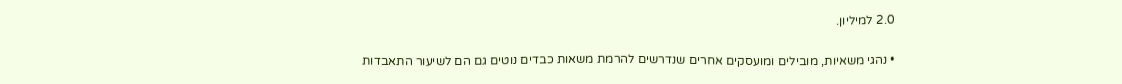2.0 למיליון.

• נהגי משאיות, מובילים ומועסקים אחרים שנדרשים להרמת משאות כבדים נוטים גם הם לשיעור התאבדות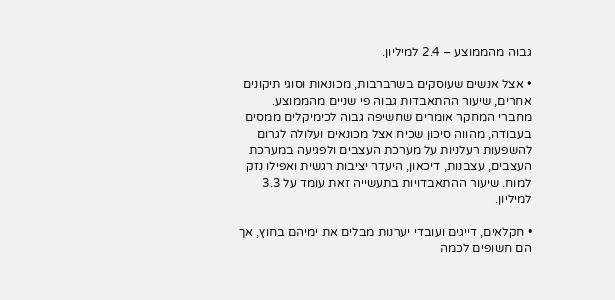גבוה מהממוצע – 2.4 למיליון.

• אצל אנשים שעוסקים בשרברבות, מכונאות וסוגי תיקונים אחרים, שיעור ההתאבדות גבוה פי שניים מהממוצע. מחברי המחקר אומרים שחשיפה גבוה לכימיקלים ממסים בעבודה, מהווה סיכון שכיח אצל מכונאים ועלולה לגרום להשפעות רעלניות על מערכת העצבים ולפגיעה במערכת העצבים, עצבנות, דיכאון, היעדר יציבות רגשית ואפילו נזק למוח. שיעור ההתאבדויות בתעשייה זאת עומד על 3.3 למיליון.

• חקלאים, דייגים ועובדי יערנות מבלים את ימיהם בחוץ, אך הם חשופים לכמה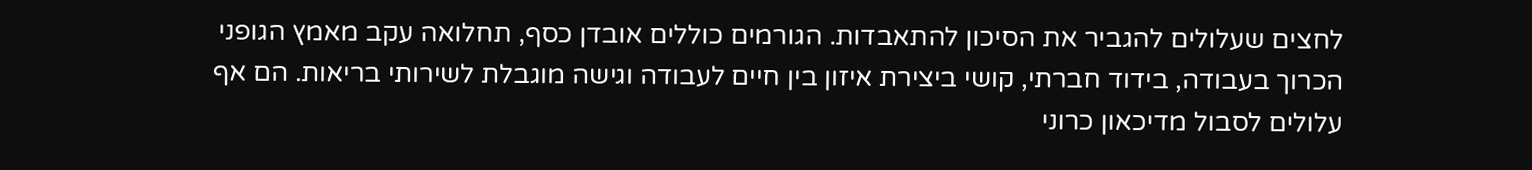לחצים שעלולים להגביר את הסיכון להתאבדות. הגורמים כוללים אובדן כסף, תחלואה עקב מאמץ הגופני הכרוך בעבודה, בידוד חברתי, קושי ביצירת איזון בין חיים לעבודה וגישה מוגבלת לשירותי בריאות. הם אף עלולים לסבול מדיכאון כרוני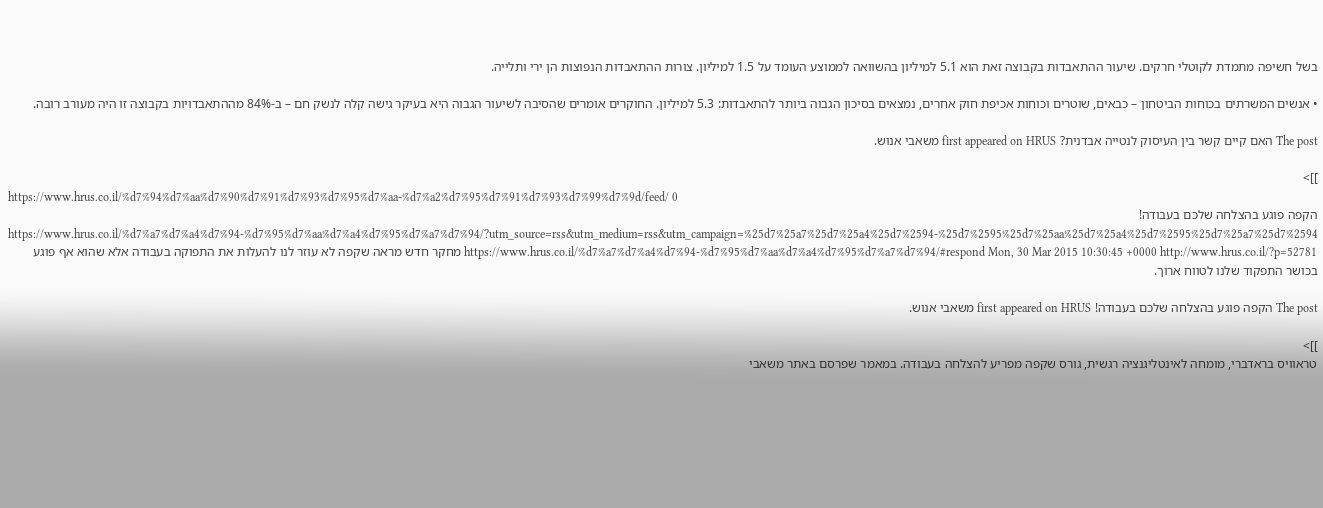בשל חשיפה מתמדת לקוטלי חרקים. שיעור ההתאבדות בקבוצה זאת הוא 5.1 למיליון בהשוואה לממוצע העומד על 1.5 למיליון. צורות ההתאבדות הנפוצות הן ירי ותלייה.

• אנשים המשרתים בכוחות הביטחון – כבאים, שוטרים וכוחות אכיפת חוק אחרים, נמצאים בסיכון הגבוה ביותר להתאבדות: 5.3 למיליון. החוקרים אומרים שהסיבה לשיעור הגבוה היא בעיקר גישה קלה לנשק חם – ב-84% מההתאבדויות בקבוצה זו היה מעורב רובה.

The post האם קיים קשר בין העיסוק לנטייה אבדנית? first appeared on HRUS משאבי אנוש.

]]>
https://www.hrus.co.il/%d7%94%d7%aa%d7%90%d7%91%d7%93%d7%95%d7%aa-%d7%a2%d7%95%d7%91%d7%93%d7%99%d7%9d/feed/ 0
הקפה פוגע בהצלחה שלכם בעבודה! https://www.hrus.co.il/%d7%a7%d7%a4%d7%94-%d7%95%d7%aa%d7%a4%d7%95%d7%a7%d7%94/?utm_source=rss&utm_medium=rss&utm_campaign=%25d7%25a7%25d7%25a4%25d7%2594-%25d7%2595%25d7%25aa%25d7%25a4%25d7%2595%25d7%25a7%25d7%2594 https://www.hrus.co.il/%d7%a7%d7%a4%d7%94-%d7%95%d7%aa%d7%a4%d7%95%d7%a7%d7%94/#respond Mon, 30 Mar 2015 10:30:45 +0000 http://www.hrus.co.il/?p=52781 מחקר חדש מראה שקפה לא עוזר לנו להעלות את התפוקה בעבודה אלא שהוא אף פוגע בכושר התפקוד שלנו לטווח ארוך.

The post הקפה פוגע בהצלחה שלכם בעבודה! first appeared on HRUS משאבי אנוש.

]]>
טראוויס בראדברי, מומחה לאינטליגנציה רגשית, גורס שקפה מפריע להצלחה בעבודה. במאמר שפרסם באתר משאבי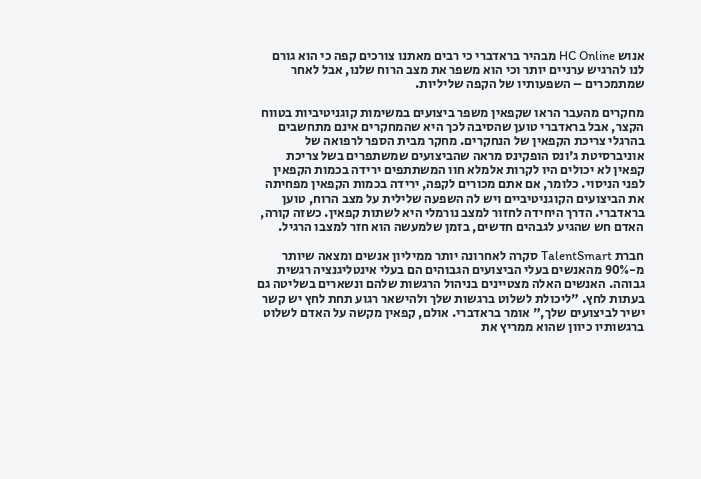אנוש HC Online מבהיר בראדברי כי רבים מאתנו צורכים קפה כי הוא גורם לנו להרגיש ערניים יותר וכי הוא משפר את מצב הרוח שלנו, אבל לאחר שמתמכרים – השפעותיו של הקפה שליליות.

מחקרים מהעבר הראו שקפאין משפר ביצועים במשימות קוגניטיביות בטווח הקצר, אבל בראדברי טוען שהסיבה לכך היא שהמחקרים אינם מתחשבים בהרגלי צריכת הקפאין של הנחקרים. מחקר מבית הספר לרפואה של אוניברסיטת ג'ונס הופקינס מראה שהביצועים שמשתפרים בשל צריכת קפאין לא יכולים היו לקרות אלמלא חוו המשתתפים ירידה בכמות הקפאין לפני הניסוי. כלומר, אם אתם מכורים לקפה, ירידה בכמות הקפאין מפחיתה את הביצועים הקוגניטיביים ויש לה השפעה שלילית על מצב הרוח, טוען בראדברי. הדרך היחידה לחזור למצב נורמלי היא לשתות קפאין. כשזה קורה, האדם חש שהגיע לגבהים חדשים, בזמן שלמעשה הוא חזר למצבו הרגיל.

חברת TalentSmart סקרה לאחרונה יותר ממיליון אנשים ומצאה שיותר מ-90% מהאנשים בעלי הביצועים הגבוהים הם בעלי אינטליגנציה רגשית גבוהה. האנשים האלה מצטיינים בניהול הרגשות שלהם ונשארים בשליטה גם בעתות לחץ. "ליכולת לשלוט ברגשות שלך ולהישאר רגוע תחת לחץ יש קשר ישיר לביצועים שלך," אומר בראדברי. אולם, קפאין מקשה על האדם לשלוט ברגשותיו כיוון שהוא ממריץ את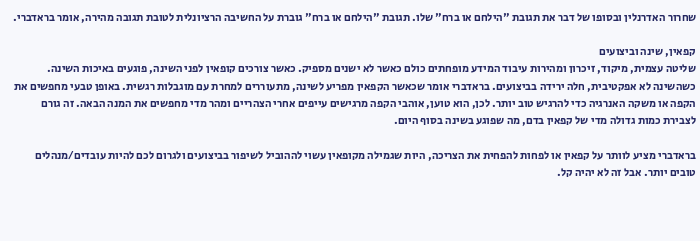שחרור האדרנלין ובסופו של דבר את תגובת "הילחם או ברח" שלו. תגובת "הילחם או ברח" גוברת על החשיבה הרציונלית לטובת תגובה מהירה, אומר בראדברי.

קפאין, שינה וביצועים
שליטה עצמית, מיקוד, זיכרון ומהירות עיבוד המידע מופחתים כולם כאשר לא ישנים מספיק. כאשר צורכים קופאין לפני השינה, פוגעים באיכות השינה. כשהשינה לא אפקטיבית, חלה ירידה בביצועים. בראדברי אומר שכאשר הקפאין מפריע לשינה, מתעוררים למחרת עם מוגבלות רגשית. באופן טבעי מחפשים את הקפה או משקה האנרגיה כדי להרגיש טוב יותר. לכן, הוא טוען, אוהבי הקפה מרגישים עייפים אחרי הצהריים ומהר מדי מחפשים את המנה הבאה. זה גורם לצבירת כמות גדולה מדי של קפאין בדם, מה שפוגע בשינה בסוף היום.

בראדברי מציע לוותר על קפאין או לפחות להפחית את הצריכה, היות שגמילה מקופאין עשוי לההוביל לשיפור בביצועים ולגרום לכם להיות עובדים/מנהלים טובים יותר. אבל זה לא יהיה קל.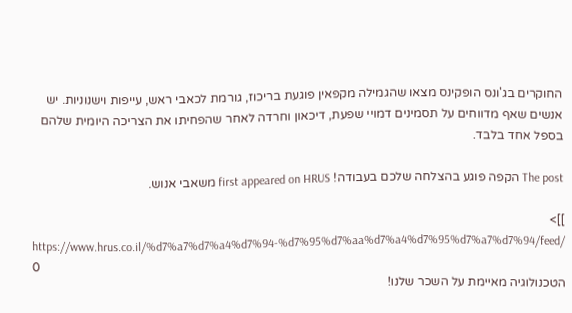החוקרים בג'ונס הופקינס מצאו שהגמילה מקפאין פוגעת בריכוז, גורמת לכאבי ראש, עייפות וישנוניות. יש אנשים שאף מדווחים על תסמינים דמויי שפעת, דיכאון וחרדה לאחר שהפחיתו את הצריכה היומית שלהם בספל אחד בלבד.

The post הקפה פוגע בהצלחה שלכם בעבודה! first appeared on HRUS משאבי אנוש.

]]>
https://www.hrus.co.il/%d7%a7%d7%a4%d7%94-%d7%95%d7%aa%d7%a4%d7%95%d7%a7%d7%94/feed/ 0
הטכנולוגיה מאיימת על השכר שלנו!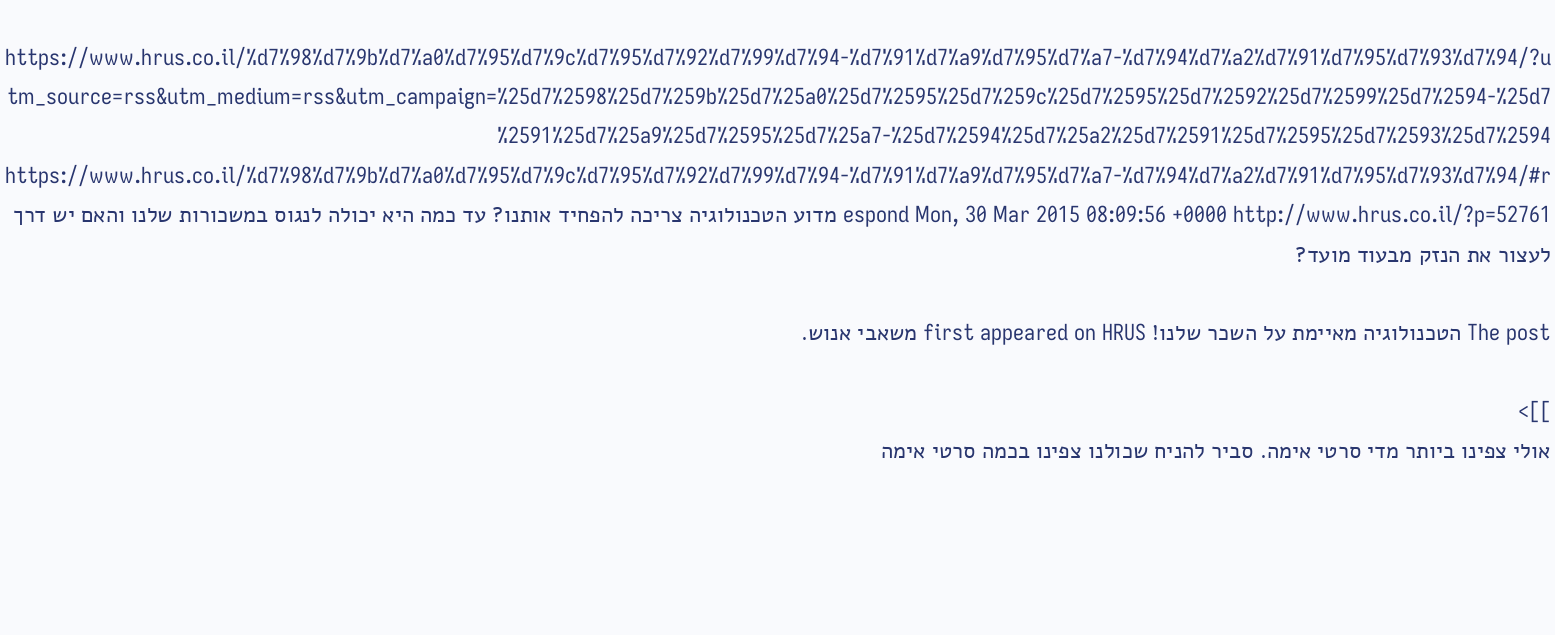https://www.hrus.co.il/%d7%98%d7%9b%d7%a0%d7%95%d7%9c%d7%95%d7%92%d7%99%d7%94-%d7%91%d7%a9%d7%95%d7%a7-%d7%94%d7%a2%d7%91%d7%95%d7%93%d7%94/?utm_source=rss&utm_medium=rss&utm_campaign=%25d7%2598%25d7%259b%25d7%25a0%25d7%2595%25d7%259c%25d7%2595%25d7%2592%25d7%2599%25d7%2594-%25d7%2591%25d7%25a9%25d7%2595%25d7%25a7-%25d7%2594%25d7%25a2%25d7%2591%25d7%2595%25d7%2593%25d7%2594 https://www.hrus.co.il/%d7%98%d7%9b%d7%a0%d7%95%d7%9c%d7%95%d7%92%d7%99%d7%94-%d7%91%d7%a9%d7%95%d7%a7-%d7%94%d7%a2%d7%91%d7%95%d7%93%d7%94/#respond Mon, 30 Mar 2015 08:09:56 +0000 http://www.hrus.co.il/?p=52761 מדוע הטכנולוגיה צריכה להפחיד אותנו? עד כמה היא יכולה לנגוס במשכורות שלנו והאם יש דרך לעצור את הנזק מבעוד מועד?

The post הטכנולוגיה מאיימת על השכר שלנו! first appeared on HRUS משאבי אנוש.

]]>
אולי צפינו ביותר מדי סרטי אימה. סביר להניח שכולנו צפינו בכמה סרטי אימה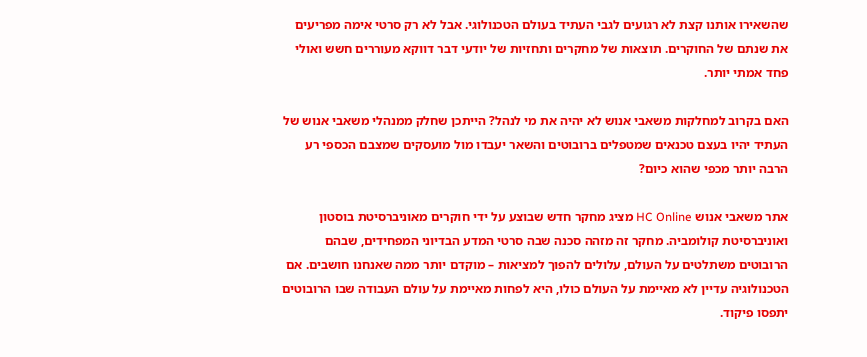שהשאירו אותנו קצת לא רגועים לגבי העתיד בעולם הטכנולוגי. אבל לא רק סרטי אימה מפריעים את שנתם של החוקרים. תוצאות של מחקרים ותחזיות של יודעי דבר דווקא מעוררים חשש ואולי פחד אמתי יותר.

האם בקרוב למחלקות משאבי אנוש לא יהיה את מי לנהל? הייתכן שחלק ממנהלי משאבי אנוש של העתיד יהיו בעצם טכנאים שמטפלים ברובוטים והשאר יעבדו מול מועסקים שמצבם הכספי רע הרבה יותר מכפי שהוא כיום?

אתר משאבי אנוש HC Online מציג מחקר חדש שבוצע על ידי חוקרים מאוניברסיטת בוסטון ואוניברסיטת קולומביה. מחקר זה מזהה סכנה שבה סרטי המדע הבדיוני המפחידים, שבהם הרובוטים משתלטים על העולם, עלולים להפוך למציאות – מוקדם יותר ממה שאנחנו חושבים. אם הטכנולוגיה עדיין לא מאיימת על העולם כולו, היא לפחות מאיימת על עולם העבודה שבו הרובוטים יתפסו פיקוד.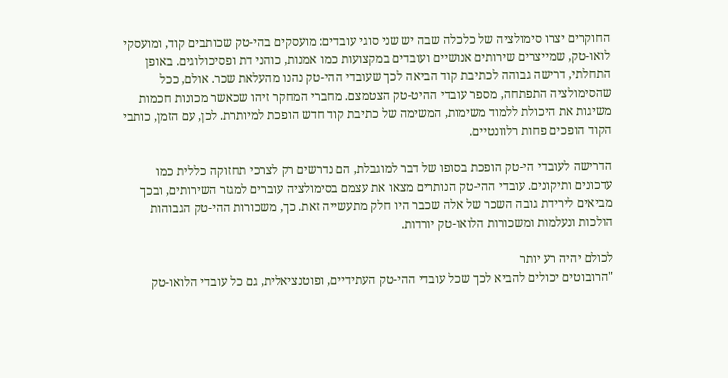החוקרים יצרו סימולציה של כלכלה שבה יש שני סוגי עובדים: מועסקים בהי-טק שכותבים קוד, ומועסקי לואו-טק, שמייצרים שירותים אנושיים ועובדים במקצועות כמו אמנות, כוהני דת ופסיכולוגים. באופן התחלתי, דרישה גבוהה לכתיבת קוד הביאה לכך שעובדי ההי-טק נהנו מהעלאת שכר. אולם, ככל שהסימולציה התפתחה, מספר עובדי ההיט-טק הצטמצם. מחברי המחקר זיהו שכאשר מכונות חכמות משיגות את היכולת ללמוד משימות, המשימה של כתיבת קוד חדש הופכת למיותרת. לכן, עם הזמן, כותבי הקוד הופכים פחות רלוונטיים.

הדרישה לעובדי הי-טק הופכת בסופו של דבר למוגבלת, הם נדרשים רק לצרכי תחזוקה כללית כמו עדכונים ותיקונים. עובדי ההי-טק הנותרים מצאו את עצמם בסימולציה עוברים למגזר השירותים, ובכך מביאים לירידת גובה השכר של אלה שכבר היו חלק מתעשייה זאת. כך, משכורות ההי-טק הגבוהות הולכות ונעלמות ומשכורות הלואו-טק יורדות.

לכולם יהיה רע יותר
"הרובוטים יכולים להביא לכך שכל עובדי ההי-טק העתידיים, ופוטנציאלית, גם כל עובדי הלואו-טק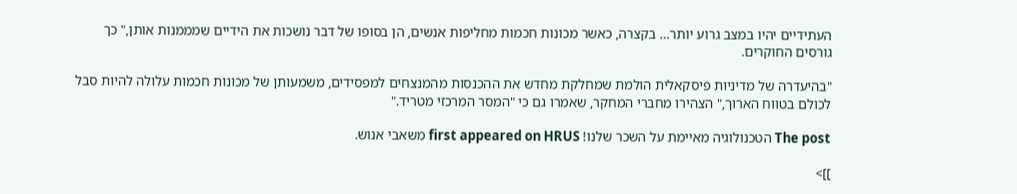העתידיים יהיו במצב גרוע יותר… בקצרה, כאשר מכונות חכמות מחליפות אנשים, הן בסופו של דבר נושכות את הידיים שמממנות אותן," כך גורסים החוקרים.

"בהיעדרה של מדיניות פיסקאלית הולמת שמחלקת מחדש את ההכנסות מהמנצחים למפסידים, משמעותן של מכונות חכמות עלולה להיות סבל לכולם בטווח הארוך," הצהירו מחברי המחקר, שאמרו גם כי "המסר המרכזי מטריד."

The post הטכנולוגיה מאיימת על השכר שלנו! first appeared on HRUS משאבי אנוש.

]]>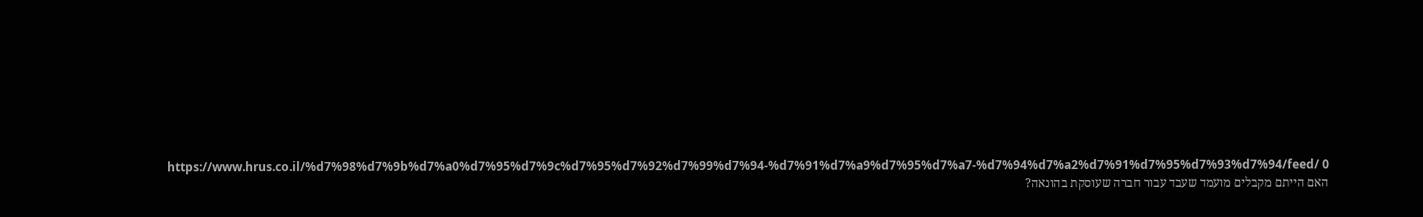https://www.hrus.co.il/%d7%98%d7%9b%d7%a0%d7%95%d7%9c%d7%95%d7%92%d7%99%d7%94-%d7%91%d7%a9%d7%95%d7%a7-%d7%94%d7%a2%d7%91%d7%95%d7%93%d7%94/feed/ 0
האם הייתם מקבלים מועמד שעבד עבור חברה שעוסקת בהונאה?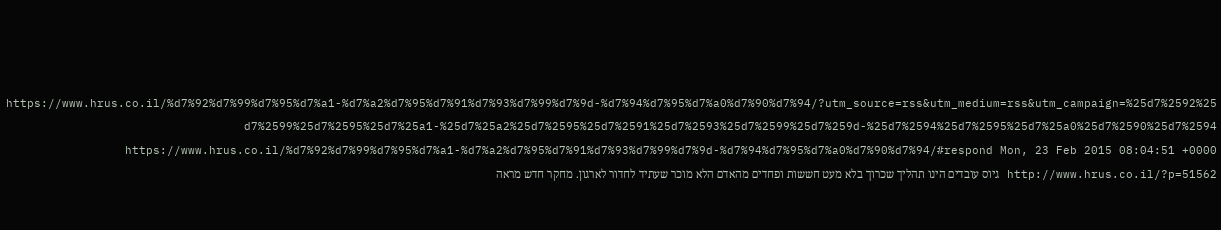https://www.hrus.co.il/%d7%92%d7%99%d7%95%d7%a1-%d7%a2%d7%95%d7%91%d7%93%d7%99%d7%9d-%d7%94%d7%95%d7%a0%d7%90%d7%94/?utm_source=rss&utm_medium=rss&utm_campaign=%25d7%2592%25d7%2599%25d7%2595%25d7%25a1-%25d7%25a2%25d7%2595%25d7%2591%25d7%2593%25d7%2599%25d7%259d-%25d7%2594%25d7%2595%25d7%25a0%25d7%2590%25d7%2594 https://www.hrus.co.il/%d7%92%d7%99%d7%95%d7%a1-%d7%a2%d7%95%d7%91%d7%93%d7%99%d7%9d-%d7%94%d7%95%d7%a0%d7%90%d7%94/#respond Mon, 23 Feb 2015 08:04:51 +0000 http://www.hrus.co.il/?p=51562 גיוס עובדים הינו תהליך שכרוך בלא מעט חששות ופחדים מהאדם הלא מוכר שעתיד לחדור לארגון. מחקר חדש מראה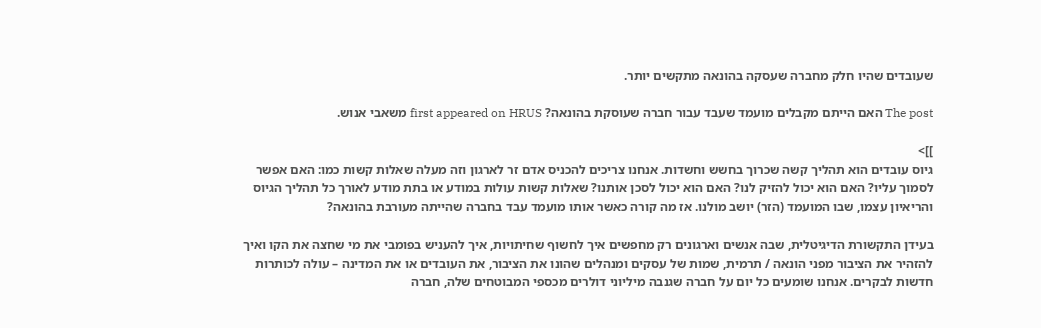שעובדים שהיו חלק מחברה שעסקה בהונאה מתקשים יותר.

The post האם הייתם מקבלים מועמד שעבד עבור חברה שעוסקת בהונאה? first appeared on HRUS משאבי אנוש.

]]>
גיוס עובדים הוא תהליך קשה שכרוך בחשש וחשדות. אנחנו צריכים להכניס אדם זר לארגון וזה מעלה שאלות קשות כמו: האם אפשר לסמוך עליו? האם הוא יכול להזיק לנו? האם הוא יכול לסכן אותנו? שאלות קשות עולות במודע או בתת מודע לאורך כל תהליך הגיוס והריאיון עצמו, שבו המועמד (הזר) יושב מולנו. אז מה קורה כאשר אותו מועמד עבד בחברה שהייתה מעורבת בהונאה?

בעידן התקשורת הדיגיטלית, שבה אנשים וארגונים רק מחפשים איך לחשוף שחיתויות, איך להעניש בפומבי את מי שחצה את הקו ואיך להזהיר את הציבור מפני הונאה / תרמית, שמות של עסקים ומנהלים שהונו את הציבור, את העובדים או את המדינה – עולה לכותרות חדשות לבקרים. אנחנו שומעים כל יום על חברה שגנבה מיליוני דולרים מכספי המבוטחים שלה, חברה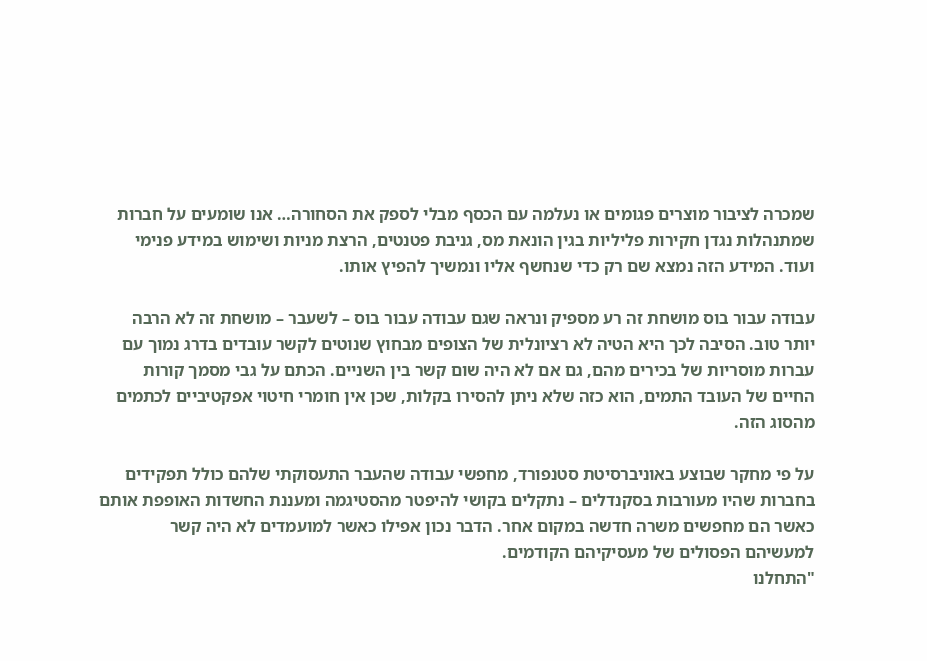שמכרה לציבור מוצרים פגומים או נעלמה עם הכסף מבלי לספק את הסחורה… אנו שומעים על חברות שמתנהלות נגדן חקירות פליליות בגין הונאת מס, גניבת פטנטים, הרצת מניות ושימוש במידע פנימי ועוד. המידע הזה נמצא שם רק כדי שנחשף אליו ונמשיך להפיץ אותו.

עבודה עבור בוס מושחת זה רע מספיק ונראה שגם עבודה עבור בוס – לשעבר – מושחת זה לא הרבה יותר טוב. הסיבה לכך היא הטיה לא רציונלית של הצופים מבחוץ שנוטים לקשר עובדים בדרג נמוך עם עברות מוסריות של בכירים מהם, גם אם לא היה שום קשר בין השניים. הכתם על גבי מסמך קורות החיים של העובד התמים, הוא כזה שלא ניתן להסירו בקלות, שכן אין חומרי חיטוי אפקטיביים לכתמים מהסוג הזה.

על פי מחקר שבוצע באוניברסיטת סטנפורד, מחפשי עבודה שהעבר התעסוקתי שלהם כולל תפקידים בחברות שהיו מעורבות בסקנדלים – נתקלים בקושי להיפטר מהסטיגמה ומעננת החשדות האופפת אותם כאשר הם מחפשים משרה חדשה במקום אחר. הדבר נכון אפילו כאשר למועמדים לא היה קשר למעשיהם הפסולים של מעסיקיהם הקודמים.
"התחלנו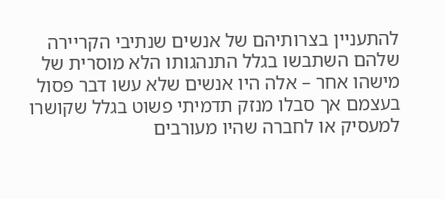להתעניין בצרותיהם של אנשים שנתיבי הקריירה שלהם השתבשו בגלל התנהגותו הלא מוסרית של מישהו אחר – אלה היו אנשים שלא עשו דבר פסול בעצמם אך סבלו מנזק תדמיתי פשוט בגלל שקושרו למעסיק או לחברה שהיו מעורבים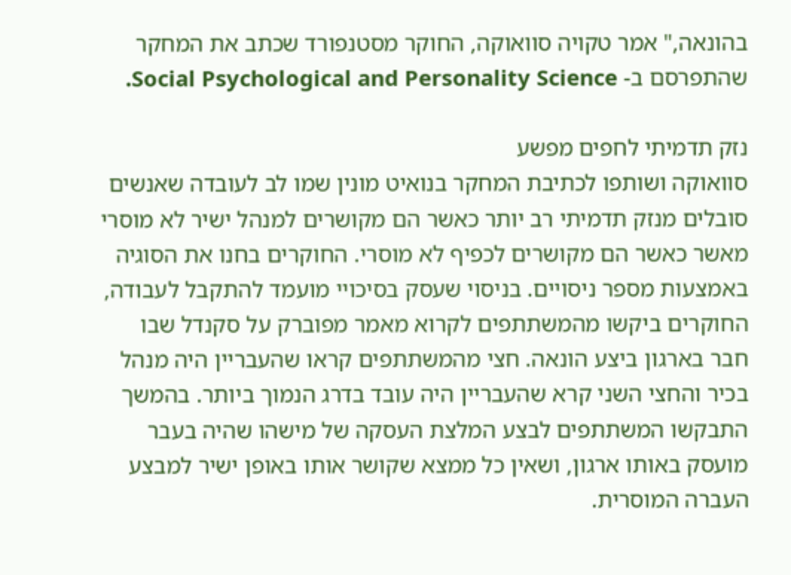בהונאה," אמר טקויה סוואוקה, החוקר מסטנפורד שכתב את המחקר שהתפרסם ב- Social Psychological and Personality Science.

נזק תדמיתי לחפים מפשע
סוואוקה ושותפו לכתיבת המחקר בנואיט מונין שמו לב לעובדה שאנשים סובלים מנזק תדמיתי רב יותר כאשר הם מקושרים למנהל ישיר לא מוסרי מאשר כאשר הם מקושרים לכפיף לא מוסרי. החוקרים בחנו את הסוגיה באמצעות מספר ניסויים. בניסוי שעסק בסיכויי מועמד להתקבל לעבודה, החוקרים ביקשו מהמשתתפים לקרוא מאמר מפוברק על סקנדל שבו חבר בארגון ביצע הונאה. חצי מהמשתתפים קראו שהעבריין היה מנהל בכיר והחצי השני קרא שהעבריין היה עובד בדרג הנמוך ביותר. בהמשך התבקשו המשתתפים לבצע המלצת העסקה של מישהו שהיה בעבר מועסק באותו ארגון, ושאין כל ממצא שקושר אותו באופן ישיר למבצע העברה המוסרית.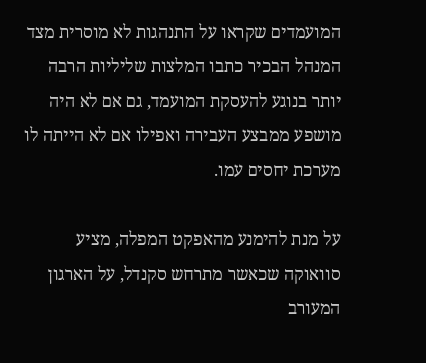המועמדים שקראו על התנהגות לא מוסרית מצד המנהל הבכיר כתבו המלצות שליליות הרבה יותר בנוגע להעסקת המועמד, גם אם לא היה מושפע ממבצע העבירה ואפילו אם לא הייתה לו מערכת יחסים עמו.

על מנת להימנע מהאפקט המפלה, מציע סוואוקה שכאשר מתרחש סקנדל, על הארגון המעורב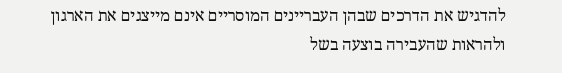להדגיש את הדרכים שבהן העבריינים המוסריים אינם מייצגים את הארגון ולהראות שהעבירה בוצעה בשל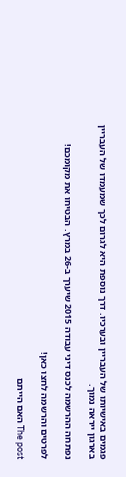פגמים באישיותו של העבריין ובערכיו. דרך נוספת היא לגרום לכך שמעמדו של העבריין בארגון ייראה נמוך.

נפתחה ההרשמה לכנס דיני עבודה 2015 שיערך ב-26 במרץ. הבטיחו את מקומכם!

לפרטים והרשמה לחצו כאן!

The post האם הייתם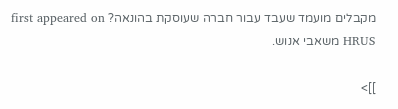מקבלים מועמד שעבד עבור חברה שעוסקת בהונאה? first appeared on HRUS משאבי אנוש.

]]>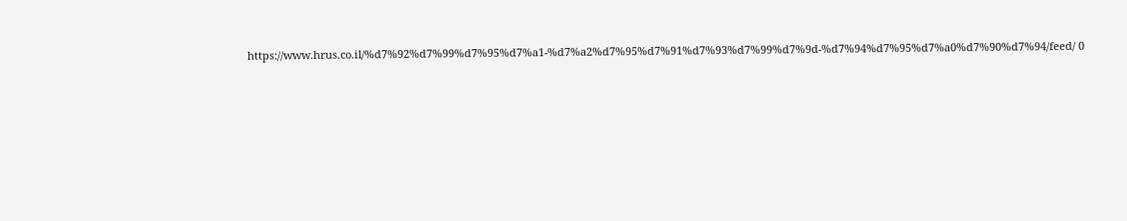https://www.hrus.co.il/%d7%92%d7%99%d7%95%d7%a1-%d7%a2%d7%95%d7%91%d7%93%d7%99%d7%9d-%d7%94%d7%95%d7%a0%d7%90%d7%94/feed/ 0